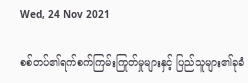Wed, 24 Nov 2021

စစ်တပ်၏ရက်စက်ကြမ်းကြုတ်မှုများနှင့် ပြည်သူများ၏ခုခံ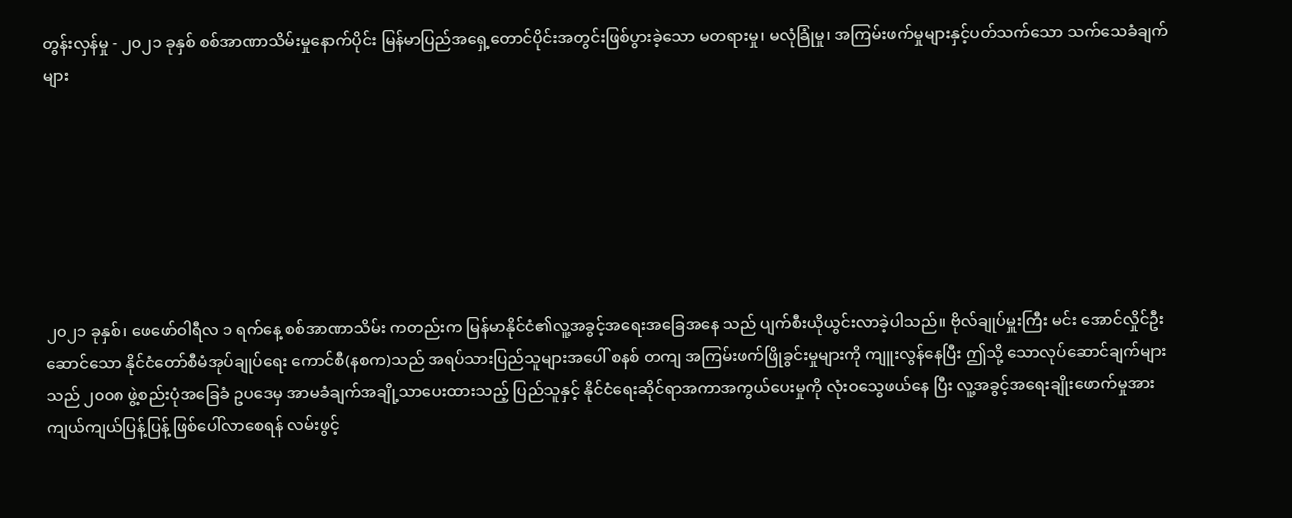တွန်းလှန်မှု - ၂၀၂၁ ခုနှစ် စစ်အာဏာသိမ်းမှုနောက်ပိုင်း မြန်မာပြည်အရှေ့တောင်ပိုင်းအတွင်းဖြစ်ပွားခဲ့သော မတရားမှု၊ မလုံခြုံမှု၊ အကြမ်းဖက်မှုများနှင့်ပတ်သက်သော သက်သေခံချက်များ







၂၀၂၁ ခုနှစ်၊ ဖေဖော်ဝါရီလ ၁ ရက်နေ့ စစ်အာဏာသိမ်း ကတည်းက မြန်မာနိုင်ငံ၏လူ့အခွင့်အရေးအခြေအနေ သည် ပျက်စီးယိုယွင်းလာခဲ့ပါသည်။ ဗိုလ်ချုပ်မှူးကြီး မင်း အောင်လှိုင်ဦးဆောင်သော နိုင်ငံတော်စီမံအုပ်ချုပ်ရေး ကောင်စီ(နစက)သည် အရပ်သားပြည်သူများအပေါ် စနစ် တကျ အကြမ်းဖက်ဖြိုခွင်းမှုများကို ကျူးလွန်နေပြီး ဤသို့ သောလုပ်ဆောင်ချက်များသည် ၂၀၀၈ ဖွဲ့စည်းပုံအခြေခံ ဥပဒေမှ အာမခံချက်အချို့သာပေးထားသည့် ပြည်သူနှင့် နိုင်ငံရေးဆိုင်ရာအကာအကွယ်ပေးမှုကို လုံးဝသွေဖယ်နေ ပြီး လူ့အခွင့်အရေးချိုးဖောက်မှုအား ကျယ်ကျယ်ပြန့်ပြန့် ဖြစ်ပေါ်လာစေရန် လမ်းဖွင့်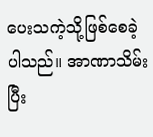ပေးသကဲ့သို့ဖြစ်စေခဲ့ပါသည်။ အာဏာသိမ်းပြီး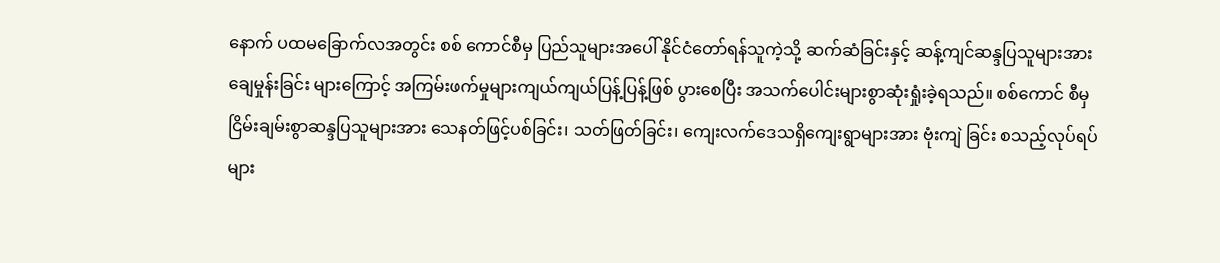နောက် ပထမခြောက်လအတွင်း စစ် ကောင်စီမှ ပြည်သူများအပေါ် နိုင်ငံတော်ရန်သူကဲ့သို့ ဆက်ဆံခြင်းနှင့် ဆန့်ကျင်ဆန္ဒပြသူများအားချေမှုန်းခြင်း များကြောင့် အကြမ်းဖက်မှုများကျယ်ကျယ်ပြန့်ပြန့်ဖြစ် ပွားစေပြီး အသက်ပေါင်းများစွာဆုံးရှုံးခဲ့ရသည်။ စစ်ကောင် စီမှငြိမ်းချမ်းစွာဆန္ဒပြသူများအား သေနတ်ဖြင့်ပစ်ခြင်း၊ သတ်ဖြတ်ခြင်း၊ ကျေးလက်ဒေသရှိကျေးရွာများအား ဗုံးကျဲ ခြင်း စသည့်လုပ်ရပ်များ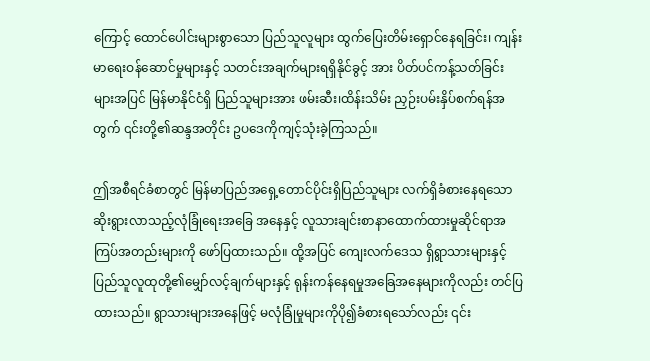ကြောင့် ထောင်ပေါင်းများစွာသော ပြည်သူလူများ ထွက်ပြေးတိမ်းရှောင်နေရခြင်း၊ ကျန်း မာရေးဝန်ဆောင်မှုများနှင့် သတင်းအချက်များရရှိနိုင်ခွင့် အား ပိတ်ပင်ကန့်သတ်ခြင်းများအပြင် မြန်မာနိုင်ငံရှိ ပြည်သူများအား ဖမ်းဆီး၊ထိန်းသိမ်း ညှဉ်းပမ်းနှိပ်စက်ရန်အတွက် ၎င်းတို့၏ဆန္ဒအတိုင်း ဥပဒေကိုကျင့်သုံးခဲ့ကြသည်။

ဤအစီရင်ခံစာတွင် မြန်မာပြည်အရှေ့တောင်ပိုင်းရှိပြည်သူများ လက်ရှိခံစားနေရသော ဆိုးရွားလာသည့်လုံခြုံရေးအခြေ အနေနှင့် လူသားချင်းစာနာထောက်ထားမှုဆိုင်ရာအကြပ်အတည်းများကို ဖော်ပြထားသည်။ ထို့အပြင် ကျေးလက်ဒေသ ရှိရွာသားများနှင့် ပြည်သူလူထုတို့၏မျှော်လင့်ချက်များနှင့် ရုန်းကန်နေရမှုအခြေအနေများကိုလည်း တင်ပြထားသည်။ ရွာသားများအနေဖြင့် မလုံခြုံမှုများကိုပို၍ခံစားရသော်လည်း ၎င်း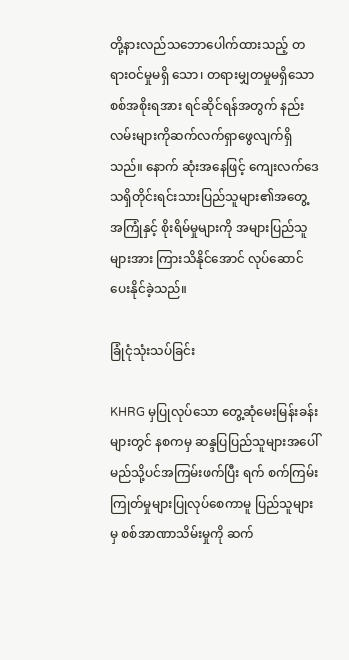တို့နားလည်သဘောပေါက်ထားသည့် တရားဝင်မှုမရှိ သော၊ တရားမျှတမှုမရှိသောစစ်အစိုးရအား ရင်ဆိုင်ရန်အတွက် နည်းလမ်းများကိုဆက်လက်ရှာဖွေလျက်ရှိသည်။ နောက် ဆုံးအနေဖြင့် ကျေးလက်ဒေသရှိတိုင်းရင်းသားပြည်သူများ၏အတွေ့အကြုံနှင့် စိုးရိမ်မှုများကို အများပြည်သူများအား ကြားသိနိုင်အောင် လုပ်ဆောင်ပေးနိုင်ခဲ့သည်။

ခြုံငုံသုံးသပ်ခြင်း

KHRG မှပြုလုပ်သော တွေ့ဆုံမေးမြန်းခန်းများတွင် နစကမှ ဆန္ဒပြပြည်သူများအပေါ် မည်သို့ပင်အကြမ်းဖက်ပြီး ရက် စက်ကြမ်းကြုတ်မှုများပြုလုပ်စေကာမူ ပြည်သူများမှ စစ်အာဏာသိမ်းမှုကို ဆက်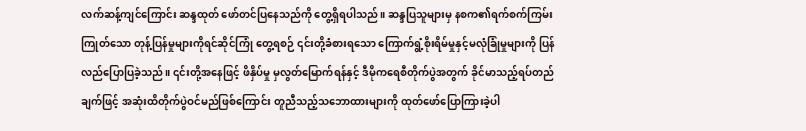လက်ဆန့်ကျင်ကြောင်း ဆန္ဒထုတ် ဖော်တင်ပြနေသည်ကို တွေ့ရှိရပါသည်။ ဆန္ဒပြသူများမှ နစက၏ရက်စက်ကြမ်းကြုတ်သော တုန့်ပြန်မှုများကိုရင်ဆိုင်ကြုံ တွေ့ရစဉ် ၎င်းတို့ခံစားရသော ကြောက်ရွံ့စိုးရိမ်မှုနှင့်မလုံခြုံမှုများကို ပြန်လည်ပြောပြခဲ့သည်။ ၎င်းတို့အနေဖြင့် ဖိနှိပ်မှု မှလွတ်မြောက်ရန်နှင့် ဒီမိုကရေစီတိုက်ပွဲအတွက် ခိုင်မာသည့်ရပ်တည်ချက်ဖြင့် အဆုံးထိတိုက်ပွဲဝင်မည်ဖြစ်ကြောင်း တူညီသည့်သဘောထားများကို ထုတ်ဖော်ပြောကြားခဲ့ပါ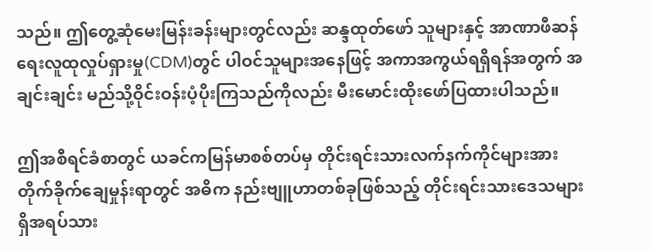သည်။ ဤတွေ့ဆုံမေးမြန်းခန်းများတွင်လည်း ဆန္ဒထုတ်ဖော် သူများနှင့် အာဏာဖီဆန်ရေးလူထုလှုပ်ရှားမှု(CDM)တွင် ပါဝင်သူများအနေဖြင့် အကာအကွယ်ရရှိရန်အတွက် အချင်းချင်း မည်သို့ဝိုင်းဝန်းပံ့ပိုးကြသည်ကိုလည်း မီးမောင်းထိုးဖော်ပြထားပါသည်။

ဤအစီရင်ခံစာတွင် ယခင်ကမြန်မာစစ်တပ်မှ တိုင်းရင်းသားလက်နက်ကိုင်များအား တိုက်ခိုက်ချေမှုန်းရာတွင် အဓိက နည်းဗျူဟာတစ်ခုဖြစ်သည့် တိုင်းရင်းသားဒေသများရှိအရပ်သား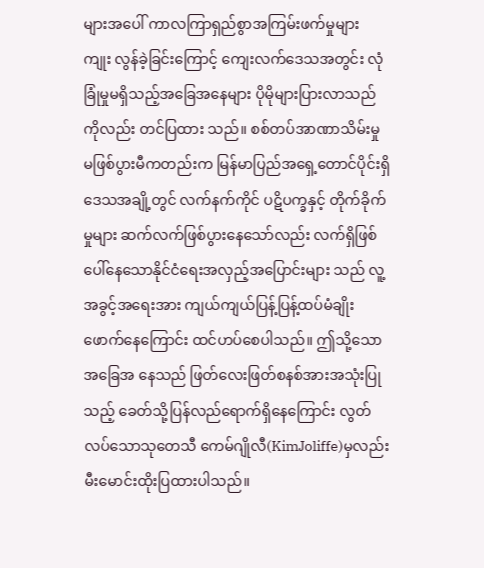များအပေါ် ကာလကြာရှည်စွာအကြမ်းဖက်မှုများ ကျုး လွန်ခဲ့ခြင်းကြောင့် ကျေးလက်ဒေသအတွင်း လုံခြုံမှုမရှိသည့်အခြေအနေများ ပိုမိုများပြားလာသည်ကိုလည်း တင်ပြထား သည်။ စစ်တပ်အာဏာသိမ်းမှု မဖြစ်ပွားမီကတည်းက မြန်မာပြည်အရှေ့တောင်ပိုင်းရှိ ဒေသအချို့တွင် လက်နက်ကိုင် ပဋိပက္ခနှင့် တိုက်ခိုက်မှုများ ဆက်လက်ဖြစ်ပွားနေသော်လည်း လက်ရှိဖြစ်ပေါ်နေသောနိုင်ငံရေးအလှည့်အပြောင်းများ သည် လူ့အခွင့်အရေးအား ကျယ်ကျယ်ပြန့်ပြန့်ထပ်မံချိုးဖောက်နေကြောင်း ထင်ဟပ်စေပါသည်။ ဤသို့သောအခြေအ နေသည် ဖြတ်လေးဖြတ်စနစ်အားအသုံးပြုသည့် ခေတ်သို့ပြန်လည်ရောက်ရှိနေကြောင်း လွတ်လပ်သောသုတေသီ ကေမ်ဂျိုလီ(KimJoliffe)မှလည်း မီးမောင်းထိုးပြထားပါသည်။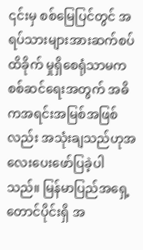၎င်းမှ စစ်မြေပြင်တွင် အရပ်သားများအားဆက်စပ်ထိခိုက် မှုရှိစေရုံသာမက စစ်ဆင်ရေးအတွက် အဓိကအရင်းအမြစ်အဖြစ်လည်း အသုံးချသည်ဟုအလေးပေးဖော်ပြခဲ့ပါသည်။ မြန်မာပြည်အရှေ့တောင်ပိုင်းရှိ အ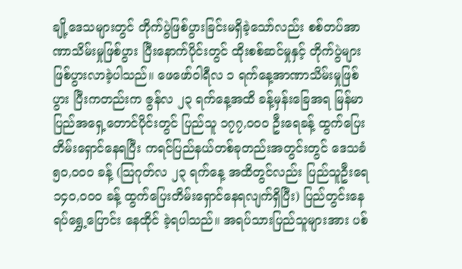ချို့ဒေသများတွင် တိုက်ပွဲဖြစ်ပွားခြင်းမရှိခဲ့သော်လည်း စစ်တပ်အာဏာသိမ်းမှုဖြစ်ပွား ပြီးနောက်ပိုင်းတွင် ထိုးစစ်ဆင်မှုနှင့် တိုက်ပွဲများဖြစ်ပွားလာခဲ့ပါသည်။ ဖေဖော်ဝါရီလ ၁ ရက်နေ့အာဏာသိမ်းမှုဖြစ်ပွား ပြီးကတည်းက ဇွန်လ ၂၃ ရက်နေ့အထိ ခန့်မှန်းခြေအရ မြန်မာပြည်အရှေ့တောင်ပိုင်းတွင် ပြည်သူ ၁၇၇,၀၀၀ ဦးရေခန့် ထွက်‌ပြေးတိမ်း‌ရှောင်နေရပြီး ကရင်ပြည်နယ်တစ်ခုတည်းအတွင်းတွင် ဒေသခံ ၅၀,၀၀၀ ခန့် (သြဂုတ်လ ၂၃ ရက်နေ့ အထိတွင်လည်း ပြည်သူဦးရေ ၁၄၀,၀၀၀ ခန့် ထွက်ပြေးတိမ်းရှောင်နေရလျက်ရှိပြီး) ပြည်တွင်းနေရပ်ရွှေ့ပြောင်း နေထိုင် ခဲ့ရပါသည်။ အရပ်သားပြည်သူများအား ပစ်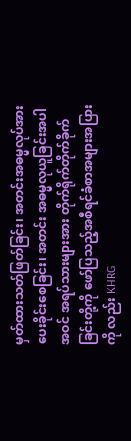မှတ်ထားသတ်ဖြတ်ခြင်း၊ အတင်းအဓမ္မလုပ်အားပေးခိုင်းစေခြင်း၊ အတင်း အဓမ္မလုယူခြင်းအပါအဝင် အရပ်သားများအား တိုက်ရိုက်တိုက်ခိုက်ခြင်းတို့ကို ဖော်ပြသည့်အစီရင်ခံစာအများအပြားကို လည်း KHRG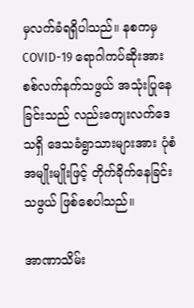မှလက်ခံရရှိပါသည်။ နစကမှ COVID-19 ရောဂါကပ်ဆိုးအား စစ်လက်နက်သဖွယ် အသုံးပြုနေခြင်းသည် လည်းကျေးလက်ဒေသရှိ ဒေသခံရွာသားများအား ပုံစံအမျိုးမျိုးဖြင့် တိုက်ခိုက်နေခြင်းသဖွယ် ဖြစ်စေပါသည်။

အာဏာသိမ်း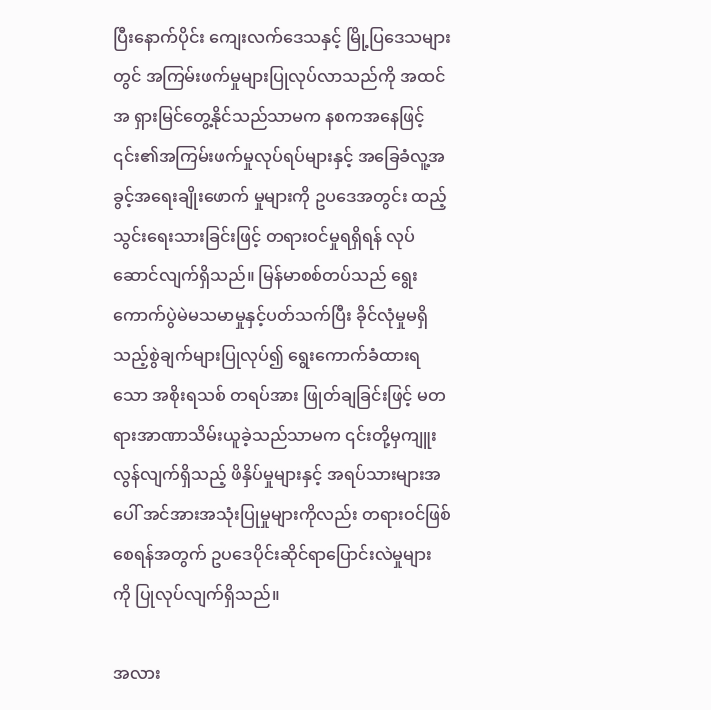ပြီးနောက်ပိုင်း ကျေးလက်ဒေသနှင့် မြို့ပြ‌ဒေသများတွင် အကြမ်းဖက်မှုများပြုလုပ်လာသည်ကို အထင်အ ရှားမြင်တွေ့နိုင်သည်သာမက နစကအနေဖြင့် ၎င်း၏အကြမ်းဖက်မှုလုပ်ရပ်များနှင့် အခြေခံလူ့အခွင့်အရေးချိုးဖောက် မှုများကို ဥပဒေအတွင်း ထည့်သွင်းရေးသားခြင်းဖြင့် တရားဝင်မှုရရှိရန် လုပ်ဆောင်လျက်ရှိသည်။ မြန်မာစစ်တပ်သည် ရွေးကောက်ပွဲမဲမသမာမှုနှင့်ပတ်သက်ပြီး ခိုင်လုံမှုမရှိသည့်စွဲချက်များပြုလုပ်၍ ရွေးကောက်ခံထားရသော အစိုးရသစ် တရပ်အား ဖြုတ်ချခြင်းဖြင့် မတရားအာဏာသိမ်းယူခဲ့သည်သာမက ၎င်းတို့မှကျူးလွန်လျက်ရှိသည့် ဖိနှိပ်မှုများနှင့် အရပ်သားများအပေါ် အင်အားအသုံးပြုမှုများကိုလည်း တရားဝင်ဖြစ်စေရန်အတွက် ဥပဒေပိုင်းဆိုင်ရာပြောင်းလဲမှုများ ကို ပြုလုပ်လျက်ရှိသည်။

အလား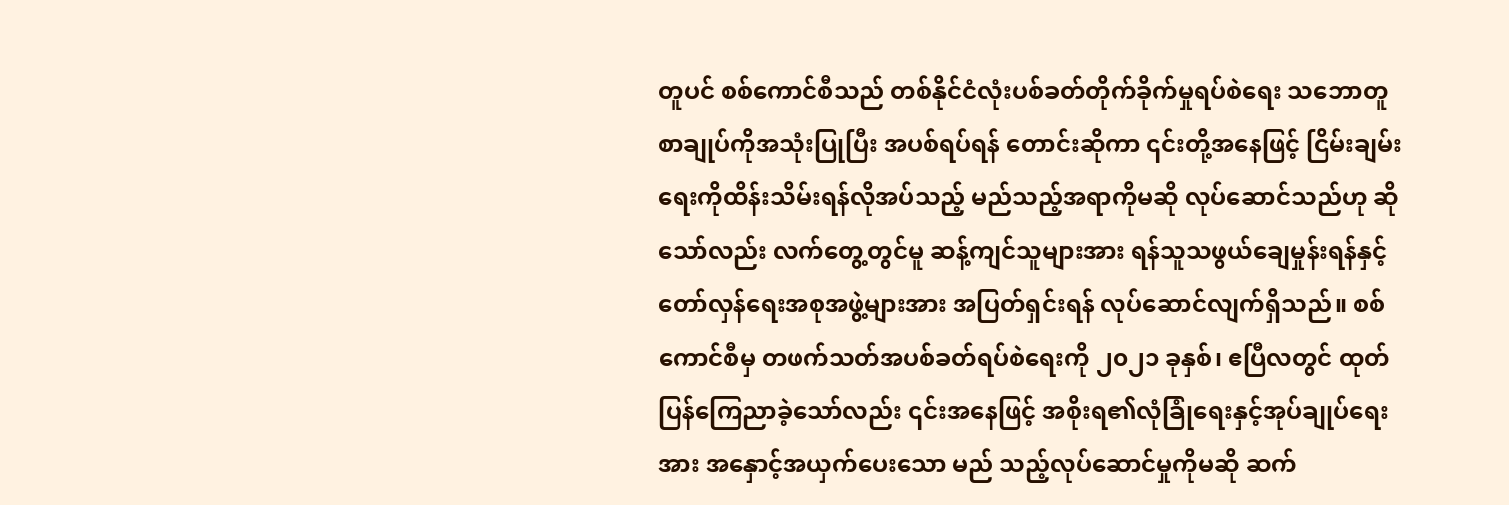တူပင် စစ်ကောင်စီသည် တစ်နိုင်ငံလုံးပစ်ခတ်တိုက်ခိုက်မှုရပ်စဲရေး သဘောတူစာချုပ်ကိုအသုံးပြုပြီး အပစ်ရပ်ရန် တောင်းဆိုကာ ၎င်းတို့အနေဖြင့် ငြိမ်းချမ်းရေးကိုထိန်းသိမ်းရန်လိုအပ်သည့် မည်သည့်အရာကိုမဆို လုပ်ဆောင်သည်ဟု ဆိုသော်လည်း လက်တွေ့တွင်မူ ဆန့်ကျင်သူများအား ရန်သူသဖွယ်ချေမှုန်းရန်နှင့် တော်လှန်ရေးအစုအဖွဲ့များအား အပြတ်ရှင်းရန် လုပ်ဆောင်လျက်ရှိသည်။ စစ်ကောင်စီမှ တဖက်သတ်အပစ်ခတ်ရပ်စဲရေးကို ၂၀၂၁ ခုနှစ်၊ ဧပြီလတွင် ထုတ်ပြန်ကြေညာခဲ့သော်လည်း ၎င်းအနေဖြင့် အစိုးရ၏လုံခြုံရေးနှင့်အုပ်ချုပ်ရေးအား အနှောင့်အယှက်ပေးသော မည် သည့်လုပ်ဆောင်မှုကိုမဆို ဆက်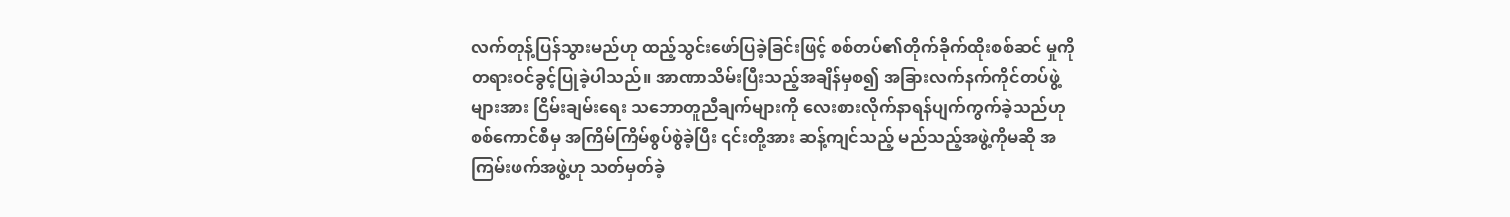လက်တုန့်ပြန်သွားမည်ဟု ထည့်သွင်းဖော်ပြခဲ့ခြင်းဖြင့် စစ်တပ်၏တိုက်ခိုက်ထိုးစစ်ဆင် မှုကို တရားဝင်ခွင့်ပြုခဲ့ပါသည်။ အာဏာသိမ်းပြီးသည့်အချိန်မှစ၍ အခြားလက်နက်ကိုင်တပ်ဖွဲ့များအား ငြိမ်းချမ်းရေး သဘောတူညီချက်များကို လေးစားလိုက်နာရန်ပျက်ကွက်ခဲ့သည်ဟု စစ်ကောင်စီမှ အကြိမ်ကြိမ်စွပ်စွဲခဲ့ပြီး ၎င်းတို့အား ဆန့်ကျင်သည့် မည်သည့်အဖွဲ့ကိုမဆို အကြမ်းဖက်အဖွဲ့ဟု သတ်မှတ်ခဲ့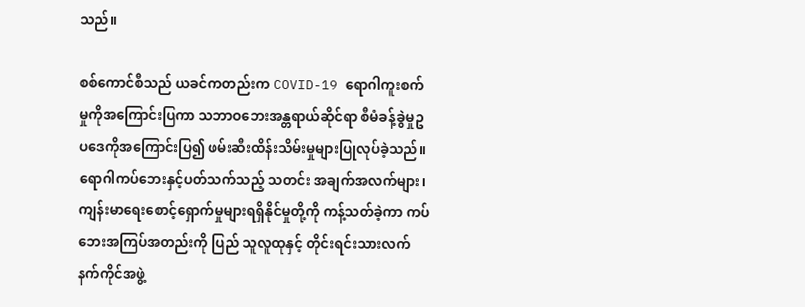သည်။

စစ်ကောင်စီသည် ယခင်ကတည်းက COVID-19 ရောဂါကူးစက်မှုကိုအကြောင်းပြကာ သဘာဝဘေးအန္တရာယ်ဆိုင်ရာ စီမံခန့်ခွဲမှုဥပဒေကိုအ‌ကြောင်းပြ၍ ဖမ်းဆီးထိန်းသိမ်းမှုများပြုလုပ်ခဲ့သည်။ ရောဂါကပ်ဘေးနှင့်ပတ်သက်သည့် သတင်း အချက်အလက်များ၊ ကျန်းမာရေးစောင့်ရှောက်မှုများရရှိနိုင်မှုတို့ကို ကန့်သတ်ခဲ့ကာ ကပ်ဘေးအကြပ်အတည်းကို ပြည် သူလူထုနှင့် တိုင်းရင်းသားလက်နက်ကိုင်အဖွဲ့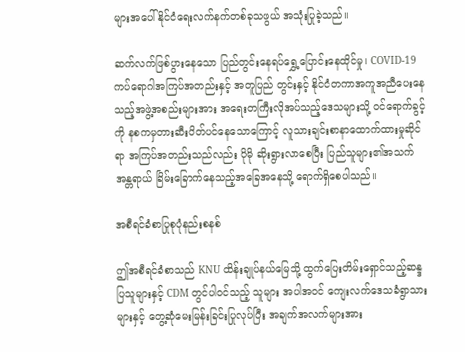များအပေါ် နိုင်ငံရေးလက်နက်တစ်ခုသဖွယ် အသုံးပြုခဲ့သည်။

ဆက်လက်ဖြစ်ပွားနေသော ပြည်တွင်းနေရပ်ရွှေ့ပြောင်းနေထိုင်မှု၊ COVID-19 ကပ်ရောဂါအကြပ်အတည်းနှင့် အတူပြည် တွင်းနှင့် နိုင်ငံတကာအကူအညီပေးနေသည့်အဖွဲ့အစည်းများအား အရေးတကြီးလိုအပ်သည့်ဒေသများသို့ ဝင်ရောက်ခွင့် ကို နစကမှတားဆီးပိတ်ပင်နေသောကြောင့် လူသားချင်းစာနာထောက်ထားမှုဆိုင်ရာ အကြပ်အတည်းသည်လည်း ပိုမို ဆိုးရွားလာစေပြီး ပြည်သူများ၏အသက်အန္တရာယ် ခြိမ်းခြောက်နေသည့်အခြေအနေသို့ ရောက်ရှိစေပါသည်။

အစီရင်ခံစာပြုစုပုံနည်းစနစ်

ဤအစီရင်ခံစာသည် KNU ထိန်းချုပ်နယ်မြေသို့ ထွက်ပြေးတိမ်းရှောင်သည့်ဆန္ဒပြသူများနှင့် CDM တွင်ပါဝင်သည့် သူများ အပါအဝင် ကျေးလက်ဒေသခံရွာသားများနှင့် တွေ့ဆုံမေးမြန်းခြင်းပြုလုပ်ပြီး အချက်အလက်များအား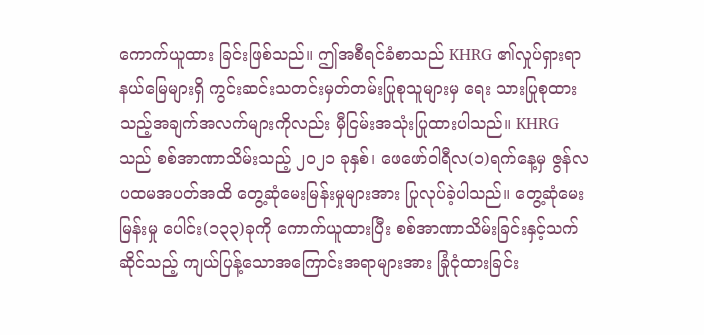ကောက်ယူထား ခြင်းဖြစ်သည်။ ဤအစီရင်ခံစာသည် KHRG ၏လှုပ်ရှားရာနယ်မြေများရှိ ကွင်းဆင်းသတင်းမှတ်တမ်းပြုစုသူများမှ ရေး သားပြုစုထားသည့်အချက်အလက်များကိုလည်း မှီငြမ်းအသုံးပြုထားပါသည်။ KHRG သည် စစ်အာဏာသိမ်းသည့် ၂၀၂၁ ခုနှစ်၊ ဖေဖော်ဝါရီလ(၁)ရက်နေ့မှ ဇွန်လပထမအပတ်အထိ တွေ့ဆုံမေးမြန်းမှုများအား ပြုလုပ်ခဲ့ပါသည်။ တွေ့ဆုံမေးမြန်းမှု ပေါင်း(၁၃၃)ခုကို ကောက်ယူထားပြီး စစ်အာဏာသိမ်းခြင်းနှင့်သက်ဆိုင်သည့် ကျယ်ပြန့်သောအကြောင်းအရာများအား ခြုံငုံထားခြင်း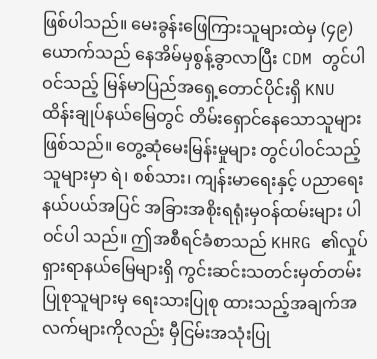ဖြစ်ပါသည်။ မေးခွန်းဖြေကြားသူများထဲမှ (၄၉)ယောက်သည် နေအိမ်မှစွန့်ခွာလာပြီး CDM တွင်ပါဝင်သည့် မြန်မာပြည်အရှေ့တောင်ပိုင်းရှိ KNU ထိန်းချုပ်နယ်မြေတွင် တိမ်းရှောင်နေသောသူများဖြစ်သည်။ တွေ့ဆုံမေးမြန်းမှုများ တွင်ပါဝင်သည့်သူများမှာ ရဲ၊ စစ်သား၊ ကျန်းမာရေးနှင့် ပညာရေးနယ်ပယ်အပြင် အခြားအစိုးရရုံးမှဝန်ထမ်းများ ပါဝင်ပါ သည်။ ဤအစီရင်ခံစာသည် KHRG ၏လှုပ်ရှားရာနယ်မြေများရှိ ကွင်းဆင်းသတင်းမှတ်တမ်းပြုစုသူများမှ ရေးသားပြုစု ထားသည့်အချက်အလက်များကိုလည်း မှီငြမ်းအသုံးပြု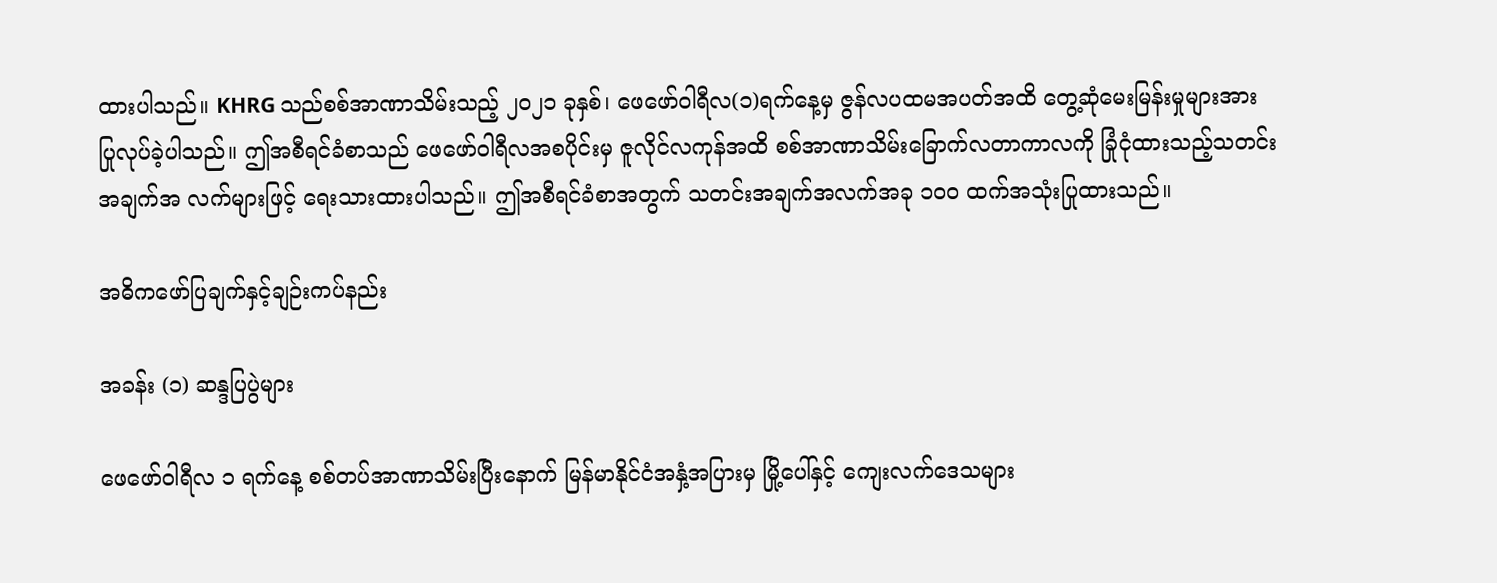ထားပါသည်။ KHRG သည်စစ်အာဏာသိမ်းသည့် ၂၀၂၁ ခုနှစ်၊ ဖေဖော်ဝါရီလ(၁)ရက်နေ့မှ ဇွန်လပထမအပတ်အထိ တွေ့ဆုံမေးမြန်းမှုများအား ပြုလုပ်ခဲ့ပါသည်။ ဤအစီရင်ခံစာသည် ဖေဖော်ဝါရီလအစပိုင်းမှ ဇူလိုင်လကုန်အထိ စစ်အာဏာသိမ်းခြောက်လတာကာလကို ခြုံငုံထားသည့်သတင်းအချက်အ လက်များဖြင့် ရေးသားထားပါသည်။ ဤအစီရင်ခံစာအတွက် သတင်းအချက်အလက်အခု ၁၀၀ ထက်အသုံးပြုထားသည်။

အဓိကဖော်ပြချက်နှင့်ချဉ်းကပ်နည်း

အခန်း (၁) ဆန္ဒပြပွဲများ

ဖေဖော်ဝါရီလ ၁ ရက်နေ့ စစ်တပ်အာဏာသိမ်းပြီးနောက် မြန်မာနိုင်ငံအနှံ့အပြားမှ မြို့ပေါ်နှင့် ကျေးလက်ဒေသများ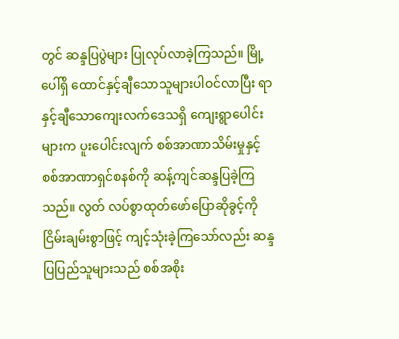တွင် ဆန္ဒပြပွဲများ ပြုလုပ်လာခဲ့ကြသည်။ မြို့ပေါ်ရှိ ထောင်နှင့်ချီသောသူများပါဝင်လာပြီး ရာနှင့်ချီသောကျေးလက်ဒေသရှိ ကျေးရွာပေါင်းများက ပူးပေါင်းလျက် စစ်အာဏာသိမ်းမှုနှင့် စစ်အာဏာရှင်စနစ်ကို ဆန့်ကျင်ဆန္ဒပြခဲ့ကြသည်။ လွတ် လပ်စွာထုတ်ဖော်ပြောဆိုခွင့်ကို ငြိမ်းချမ်းစွာဖြင့် ကျင့်သုံးခဲ့ကြသော်လည်း ဆန္ဒပြပြည်သူများသည် စစ်အစိုး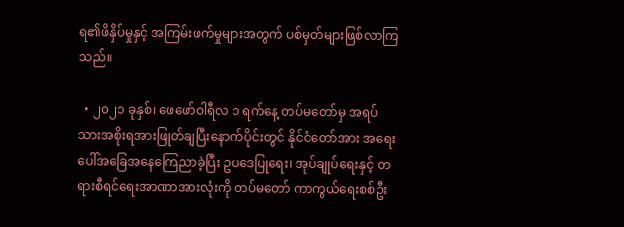ရ၏ဖိနှိပ်မှုနှင့် အကြမ်းဖက်မှုများအတွက် ပစ်မှတ်များဖြစ်လာကြသည်။

  • ၂၀၂၁ ခုနှစ်၊ ဖေဖော်ဝါရီလ ၁ ရက်နေ့ တပ်မတော်မှ အရပ်သားအစိုးရအားဖြုတ်ချပြီးနောက်ပိုင်းတွင် နိုင်ငံတော်အား အရေးပေါ်အခြေအနေကြေညာခဲ့ပြီး ဥပဒေပြုရေး၊ အုပ်ချုပ်ရေးနှင့် တရားစီရင်ရေးအာဏာအားလုံးကို တပ်မတော် ကာကွယ်ရေးစစ်ဦး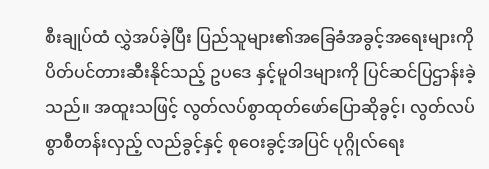စီးချုပ်ထံ လွှဲအပ်ခဲ့ပြီး ပြည်သူများ၏အခြေခံအခွင့်အရေးများကို ပိတ်ပင်တားဆီးနိုင်သည့် ဥပဒေ နှင့်မူဝါဒများကို ပြင်ဆင်ပြဌာန်းခဲ့သည်။ အထူးသဖြင့် လွတ်လပ်စွာထုတ်ဖော်ပြောဆိုခွင့်၊ လွတ်လပ်စွာစီတန်းလှည့် လည်ခွင့်နှင့် စုဝေးခွင့်အပြင် ပုဂ္ဂိုလ်ရေး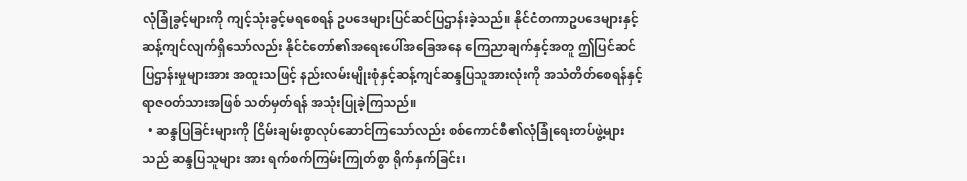လုံခြုံခွင့်များကို ကျင့်သုံးခွင့်မရစေရန် ဥပဒေများပြင်ဆင်ပြဌာန်းခဲ့သည်။ နိုင်ငံတကာဥပဒေများနှင့် ဆန့်ကျင်လျက်ရှိသော်လည်း နိုင်ငံတော်၏အရေးပေါ်အခြေအနေ ကြေညာချက်နှင့်အတူ ဤပြင်ဆင်ပြဌာန်းမှုများအား အထူးသဖြင့် နည်းလမ်းမျိုးစုံနှင့်ဆန့်ကျင်ဆန္ဒပြသူအားလုံးကို အသံတိတ်စေရန်နှင့် ရာဇဝတ်သားအဖြစ် သတ်မှတ်ရန် အသုံးပြုခဲ့ကြသည်။
  • ဆန္ဒပြခြင်းများကို ငြိမ်းချမ်းစွာလုပ်ဆောင်ကြသော်လည်း စစ်ကောင်စီ၏လုံခြုံရေးတပ်ဖွဲ့များသည် ဆန္ဒပြသူများ အား ရက်စက်ကြမ်းကြုတ်စွာ ရိုက်နှက်ခြင်း၊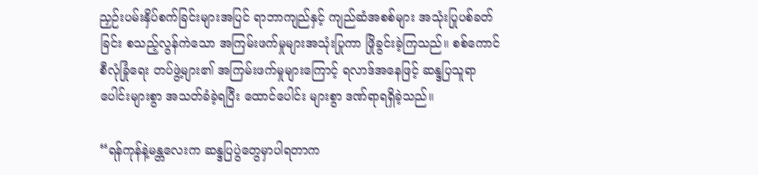ညှဉ်းပမ်းနှိပ်စက်ခြင်းများအပြင် ရာဘာကျည်နှင့် ကျည်ဆံအစစ်များ အသုံးပြုပစ်ခတ်ခြင်း စသည့်လွန်ကဲသော အကြမ်းဖက်မှုများအသုံးပြုကာ ဖြိုခွင်းခဲ့ကြသည်။ စစ်ကောင်စီလုံခြုံရေး တပ်ဖွဲ့များ၏ အကြမ်းဖက်မှုများကြောင့် ရလာဒ်အနေဖြင့် ဆန္ဒပြသူရာပေါင်းများစွာ အသတ်ခံခဲ့ရပြီး ထောင်ပေါင်း များစွာ ဒဏ်ရာရရှိခဲ့သည်။

“ရန်ကုန်နဲ့မန္တလေးက ဆန္ဒပြပွဲတွေမှာပါရတာက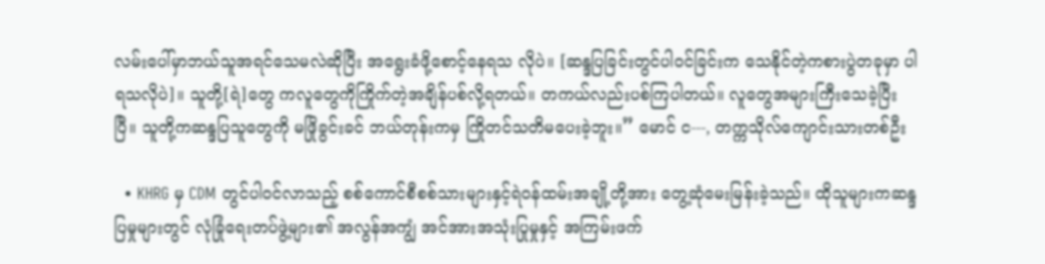လမ်းပေါ်မှာဘယ်သူအရင်သေမလဲဆိုပြီး အရွေးခံဖို့စောင့်နေရသ လိုပဲ။ [ဆန္ဒပြခြင်းတွင်ပါဝင်ခြင်းက သေနိုင်တဲ့ကစားပွဲတခုမှာ ပါရသလိုပဲ]။ သူတို့[ရဲ]တွေ ကလူတွေကိုကြိုက်တဲ့အချိန်ပစ်လို့ရတယ်။ တကယ်လည်းပစ်ကြပါတယ်။ လူတွေအများကြီးသေခဲ့ပြီးပြီ။ သူတို့ကဆန္ဒပြသူတွေကို မဖြိုခွင်းခင် ဘယ်တုန်းကမှ ကြိုတင်သတိမပေးခဲ့ဘူး။” မောင် င---, တက္ကသိုလ်ကျောင်းသားတစ်ဦး

  • KHRG မှ CDM တွင်ပါဝင်လာသည့် စစ်ကောင်စီစစ်သားများနှင့်ရဲဝန်ထမ်းအချို့တို့အား တွေ့ဆုံမေးမြန်းခဲ့သည်။ ထိုသူများကဆန္ဒပြမှုများတွင် လုံခြုံရေးတပ်ဖွဲ့များ၏ အလွန်အကျွံ အင်အားအသုံးပြုမှုနှင့် အကြမ်းဖက်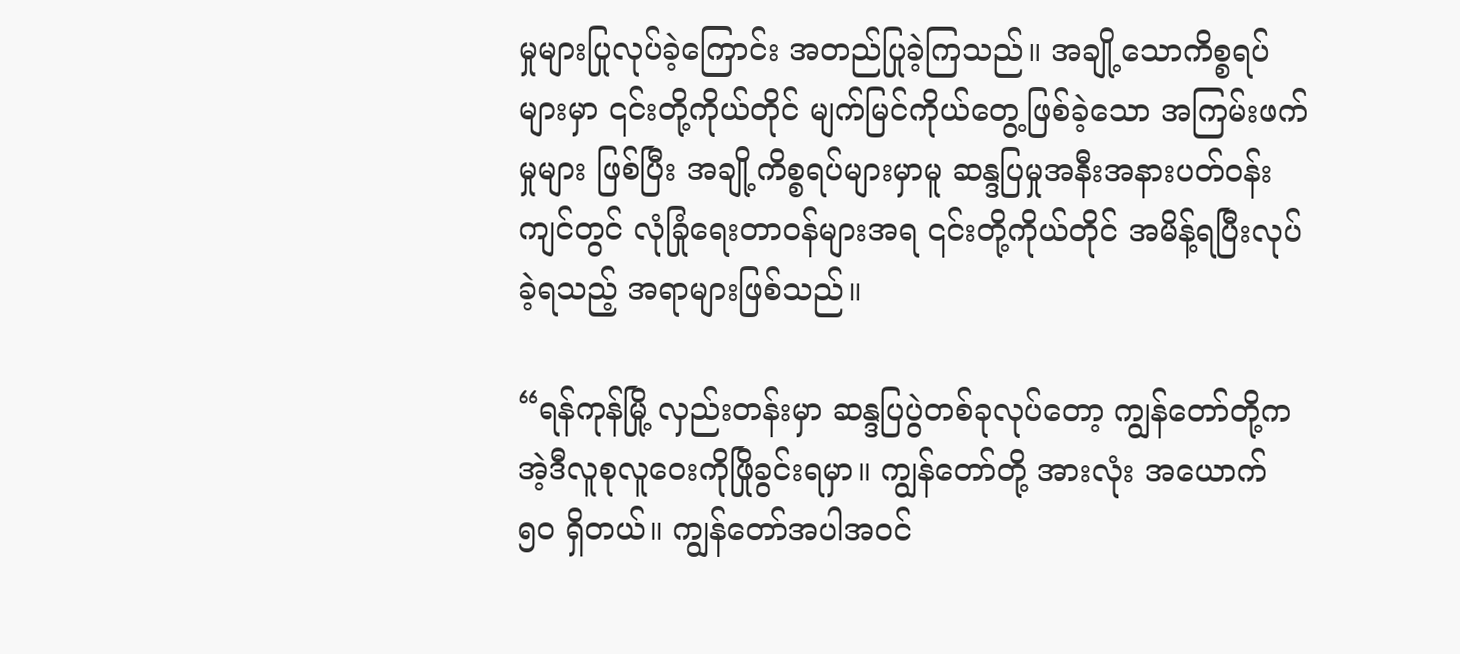မှုများပြုလုပ်ခဲ့ကြောင်း အတည်ပြုခဲ့ကြသည်။ အချို့သောကိစ္စရပ်များမှာ ၎င်းတို့ကိုယ်တိုင် မျက်မြင်ကိုယ်တွေ့ဖြစ်ခဲ့သော အကြမ်းဖက်မှုများ ဖြစ်ပြီး အချို့ကိစ္စရပ်များမှာမူ ဆန္ဒပြမှုအနီးအနားပတ်ဝန်းကျင်တွင် လုံခြုံရေးတာဝန်များအရ ၎င်းတို့ကိုယ်တိုင် အမိန့်ရပြီးလုပ်ခဲ့ရသည့် အရာများဖြစ်သည်။

“ရန်ကုန်မြို့ လှည်းတန်းမှာ ဆန္ဒပြပွဲတစ်ခုလုပ်တော့ ကျွန်တော်တို့ကအဲ့ဒီလူစုလူဝေးကိုဖြိုခွင်းရမှာ။ ကျွန်တော်တို့ အားလုံး အယောက် ၅၀ ရှိတယ်။ ကျွန်တော်အပါအဝင်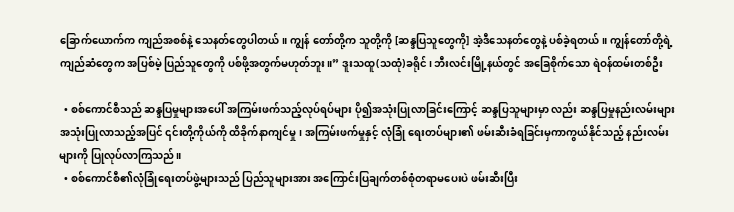ခြောက်ယောက်က ကျည်အစစ်နဲ့ သေနတ်တွေပါတယ်။ ကျွန် တော်တို့က သူတို့ကို [ဆန္ဒပြသူတွေကို] အဲ့ဒီသေနတ်တွေနဲ့ ပစ်ခဲ့ရတယ်။ ကျွန်တော်တို့ရဲ့ကျည်ဆံတွေက အပြစ်မဲ့ ပြည်သူတွေကို ပစ်ဖို့အတွက်မဟုတ်ဘူး။” ဒူးသထူ(သထုံ)ခရိုင်၊ ဘီးလင်းမြို့နယ်တွင် အခြေစိုက်သော ရဲဝန်ထမ်းတစ်ဦး

  • စစ်ကောင်စီသည် ဆန္ဒပြမှုများအပေါ် အကြမ်းဖက်သည့်လုပ်ရပ်များ ပို၍အသုံးပြုလာခြင်းကြောင့် ဆန္ဒပြသူများမှာ လည်း ဆန္ဒပြမှုနည်းလမ်းများ အသုံးပြုလာသည့်အပြင် ၎င်းတို့ကိုယ်ကို ထိခိုက်နာကျင်မှု၊ အကြမ်းဖက်မှုနှင့် လုံခြုံ ရေးတပ်များ၏ ဖမ်းဆီးခံရခြင်းမှကာကွယ်နိုင်သည့် နည်းလမ်းများကို ပြုလုပ်လာကြသည်။
  • စစ်ကောင်စီ၏လုံခြုံရေးတပ်ဖွဲ့များသည် ပြည်သူများအား အကြောင်းပြချက်တစ်စုံတရာမပေးပဲ ဖမ်းဆီးပြီး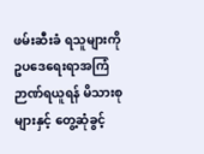ဖမ်းဆီးခံ ရသူများကို ဥပဒေရေးရာအကြံဉာဏ်ရယူရန် မိသားစုများနှင့် တွေ့ဆုံခွင့်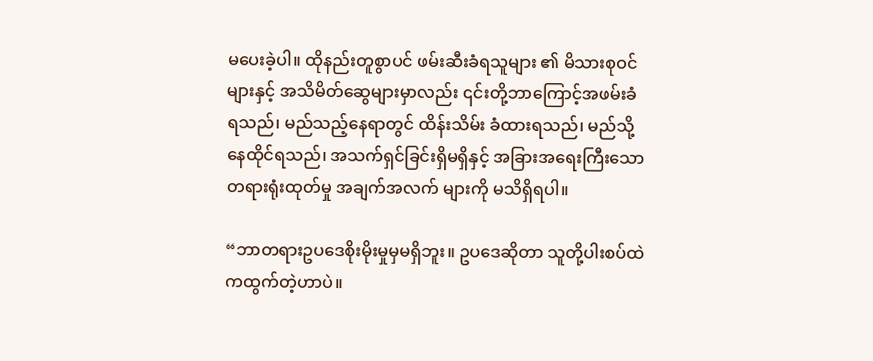မပေးခဲ့ပါ။ ထိုနည်းတူစွာပင် ဖမ်းဆီးခံရသူများ ၏ မိသားစုဝင်များနှင့် အသိမိတ်ဆွေများမှာလည်း ၎င်းတို့ဘာကြောင့်အဖမ်းခံရသည်၊ မည်သည့်နေရာတွင် ထိန်းသိမ်း ခံထားရသည်၊ မည်သို့နေထိုင်ရသည်၊ အသက်ရှင်ခြင်းရှိမရှိနှင့် အခြားအရေးကြီးသောတရားရုံးထုတ်မှု အချက်အလက် များကို မသိရှိရပါ။

“ဘာတရားဥပဒေစိုးမိုးမှုမှမရှိဘူး။ ဥပဒေဆိုတာ သူတို့ပါးစပ်ထဲကထွက်တဲ့ဟာပဲ။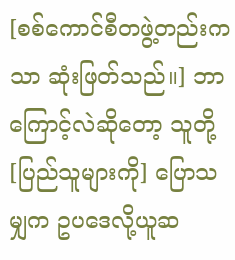[စစ်ကောင်စီတဖွဲ့တည်းကသာ ဆုံးဖြတ်သည်။] ဘာကြောင့်လဲဆိုတော့ သူတို့[ပြည်သူများကို] ပြောသမျှက ဥပဒေလို့ယူဆ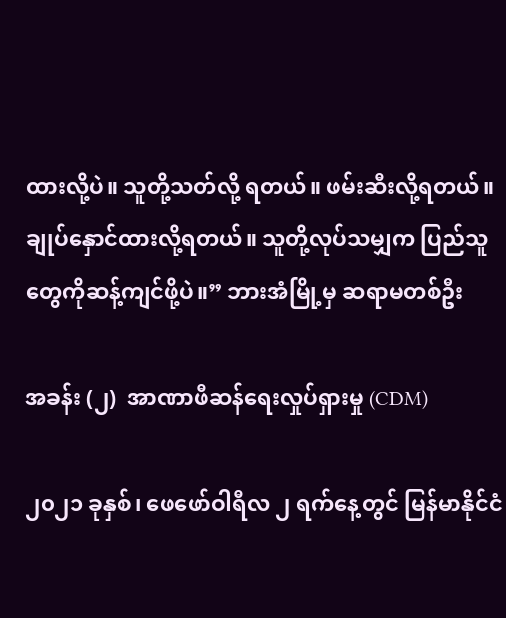ထားလို့ပဲ။ သူတို့သတ်လို့ ရတယ်။ ဖမ်းဆီးလို့ရတယ်။ ချုပ်နှောင်ထားလို့ရတယ်။ သူတို့လုပ်သမျှက ပြည်သူတွေကိုဆန့်ကျင်ဖို့ပဲ။” ဘားအံမြို့မှ ဆရာမတစ်ဦး

အခန်း (၂)  အာဏာဖီဆန်ရေးလှုပ်ရှားမှု (CDM)

၂၀၂၁ ခုနှစ်၊ ဖေဖော်ဝါရီလ ၂ ရက်နေ့တွင် မြန်မာနိုင်ငံ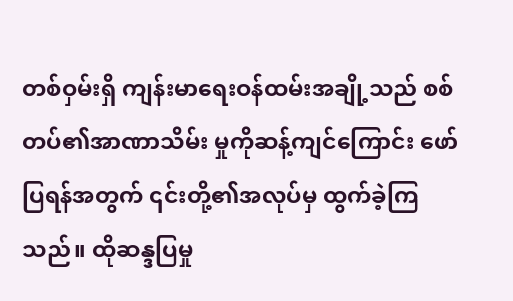တစ်ဝှမ်းရှိ ကျန်းမာရေးဝန်ထမ်းအချို့သည် စစ်တပ်၏အာဏာသိမ်း မှုကိုဆန့်ကျင်ကြောင်း ဖော်ပြရန်အတွက် ၎င်းတို့၏အလုပ်မှ ထွက်ခဲ့ကြသည်။ ထိုဆန္ဒပြမှု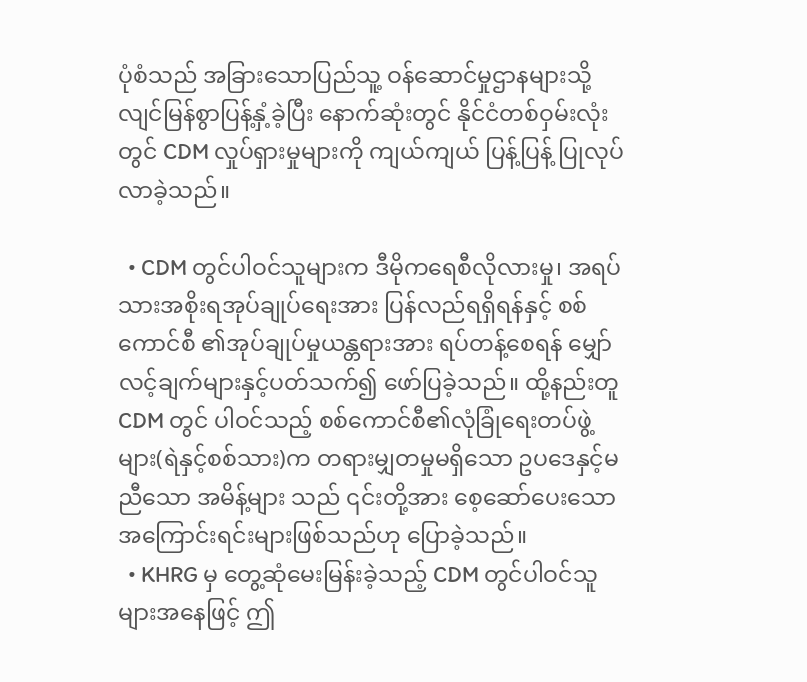ပုံစံသည် အခြားသောပြည်သူ့ ဝန်ဆောင်မှုဌာနများသို့ လျင်မြန်စွာပြန့်နှံ့ခဲ့ပြီး နောက်ဆုံးတွင် နိုင်ငံတစ်ဝှမ်းလုံးတွင် CDM လှုပ်ရှားမှုများကို ကျယ်ကျယ် ပြန့်ပြန့် ပြုလုပ်လာခဲ့သည်။

  • CDM တွင်ပါဝင်သူများက ဒီမိုကရေစီလိုလားမှု၊ အရပ်သားအစိုးရအုပ်ချုပ်ရေးအား ပြန်လည်ရရှိရန်နှင့် စစ်ကောင်စီ ၏အုပ်ချုပ်မှုယန္တရားအား ရပ်တန့်စေရန် မျှော်လင့်ချက်များနှင့်ပတ်သက်၍ ဖော်ပြခဲ့သည်။ ထို့နည်းတူ CDM တွင် ပါဝင်သည့် စစ်ကောင်စီ၏လုံခြုံရေးတပ်ဖွဲ့များ(ရဲနှင့်စစ်သား)က တရားမျှတမှုမရှိသော ဥပဒေနှင့်မညီသော အမိန့်များ သည် ၎င်းတို့အား စေ့ဆော်ပေးသော အကြောင်းရင်းများဖြစ်သည်ဟု ပြောခဲ့သည်။
  • KHRG မှ တွေ့ဆုံမေးမြန်းခဲ့သည့် CDM တွင်ပါဝင်သူများအနေဖြင့် ဤ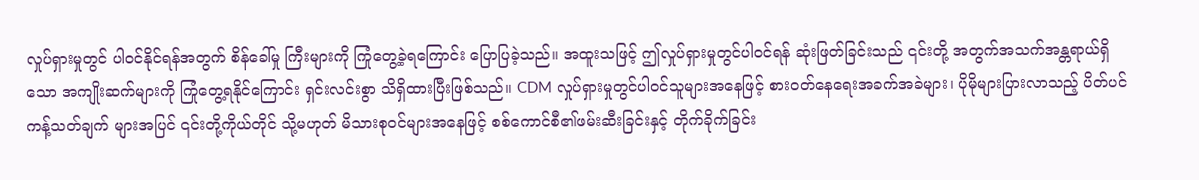လှုပ်ရှားမှုတွင် ပါဝင်နိုင်ရန်အတွက် စိန်ခေါ်မှု ကြီးများကို ကြုံတွေ့ခဲ့ရကြောင်း ပြောပြခဲ့သည်။ အထူးသဖြင့် ဤလှုပ်ရှားမှုတွင်ပါဝင်ရန် ဆုံးဖြတ်ခြင်းသည် ၎င်းတို့ အတွက်အသက်အန္တရာယ်ရှိသော အကျိုးဆက်များကို ကြုံတွေ့ရနိုင်ကြောင်း ရှင်းလင်းစွာ သိရှိထားပြီးဖြစ်သည်။ CDM လှုပ်ရှားမှုတွင်ပါဝင်သူများအနေဖြင့် စားဝတ်နေရေးအခက်အခဲများ၊ ပိုမိုများပြားလာသည့် ပိတ်ပင်ကန့်သတ်ချက် များအပြင် ၎င်းတို့ကိုယ်တိုင် သို့မဟုတ် မိသားစုဝင်များအနေဖြင့် စစ်ကောင်စီ၏ဖမ်းဆီးခြင်းနှင့် တိုက်ခိုက်ခြင်း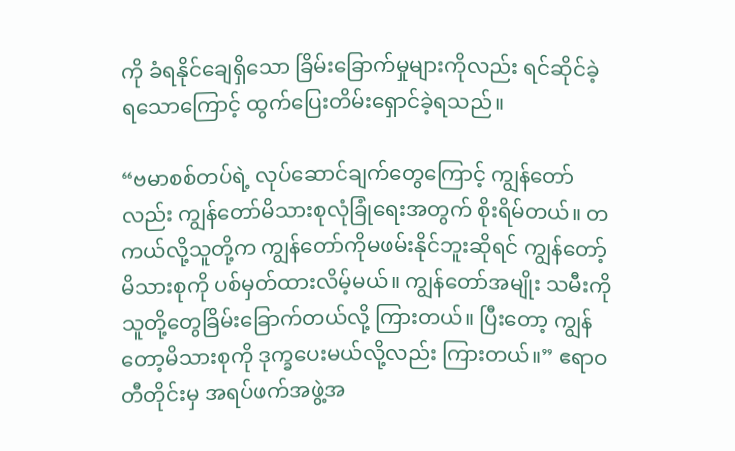ကို ခံရနိုင်ချေရှိသော ခြိမ်းခြောက်မှုများကိုလည်း ရင်ဆိုင်ခဲ့ရ‌သောကြောင့် ထွက်ပြေးတိမ်းရှောင်ခဲ့ရသည်။

“ဗမာစစ်တပ်ရဲ့ လုပ်ဆောင်ချက်တွေကြောင့် ကျွန်တော်လည်း ကျွန်တော်မိသားစုလုံခြုံရေးအတွက် စိုးရိမ်တယ်။ တကယ်လို့သူတို့က ကျွန်တော်ကိုမဖမ်းနိုင်ဘူးဆိုရင် ကျွန်တော့်မိသားစုကို ပစ်မှတ်ထားလိမ့်မယ်။ ကျွန်တော်အမျိုး သမီးကို သူတို့တွေခြိမ်းခြောက်တယ်လို့ ကြားတယ်။ ပြီးတော့ ကျွန်တော့မိသားစုကို ဒုက္ခပေးမယ်လို့လည်း ကြားတယ်။” ဧရာဝတီတိုင်းမှ အရပ်ဖက်အဖွဲ့အ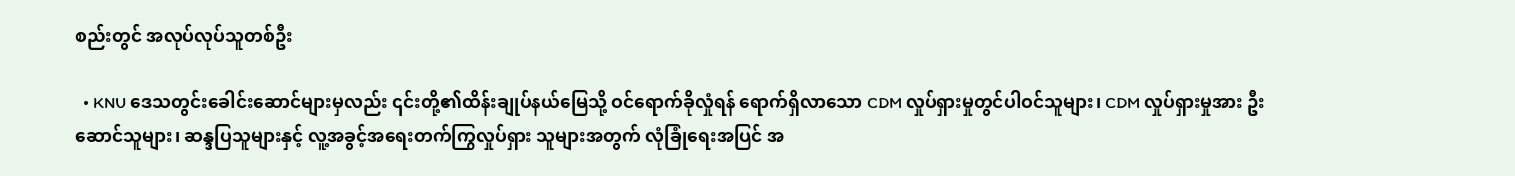စည်းတွင် အလုပ်လုပ်သူတစ်ဦး

  • KNU ဒေသတွင်းခေါင်းဆောင်များမှလည်း ၎င်းတို့၏ထိန်းချုပ်နယ်မြေသို့ ဝင်ရောက်ခိုလှုံရန် ရောက်ရှိလာသော CDM လှုပ်ရှားမှုတွင်ပါဝင်သူများ၊ CDM လှုပ်ရှားမှုအား ဦးဆောင်သူများ၊ ဆန္ဒပြသူများနှင့် လူ့အခွင့်အရေးတက်ကြွလှုပ်ရှား သူများအတွက် လုံခြုံရေးအပြင် အ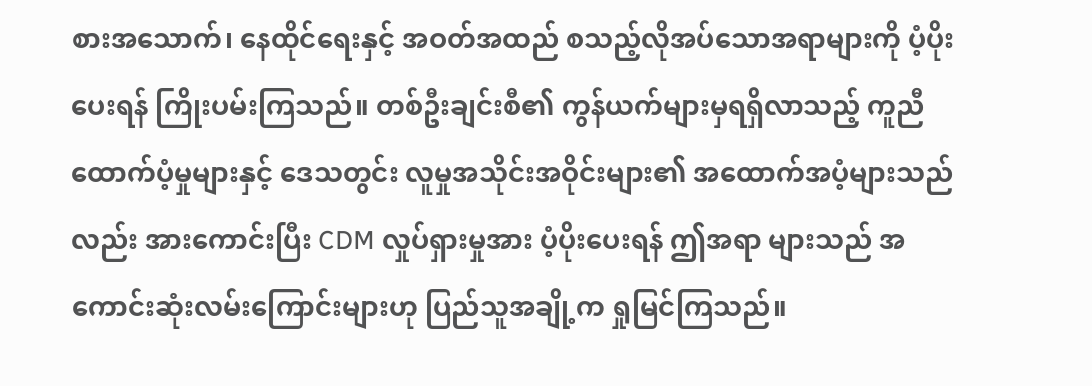စားအသောက်၊ နေထိုင်ရေးနှင့် အဝတ်အထည် စသည့်လိုအပ်သောအရာများကို ပံ့ပိုးပေးရန် ကြိုးပမ်းကြသည်။ တစ်ဦးချင်းစီ၏ ကွန်ယက်များမှရရှိလာသည့် ကူညီထောက်ပံ့မှုများနှင့် ဒေသတွင်း လူမှုအသိုင်းအဝိုင်းများ၏ အထောက်အပံ့များသည်လည်း အားကောင်းပြီး CDM လှုပ်ရှားမှုအား ပံ့ပိုးပေးရန် ဤအရာ များသည် အကောင်းဆုံးလမ်းကြောင်းများဟု ပြည်သူအချို့က ရှုမြင်ကြသည်။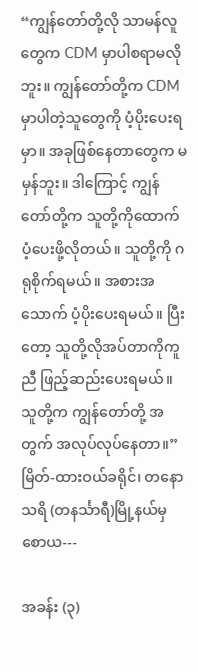“ကျွန်တော်တို့လို သာမန်လူတွေက CDM မှာပါစရာမလိုဘူး။ ကျွန်တော်တို့က CDM မှာပါတဲ့သူတွေကို ပံ့ပိုးပေးရမှာ။ အခုဖြစ်နေတာတွေက မမှန်ဘူး။ ဒါကြောင့် ကျွန်တော်တို့က သူတို့ကိုထောက်ပံ့ပေးဖို့လိုတယ်။ သူတို့ကို ဂရုစိုက်ရမယ်။ အစားအသောက် ပံ့ပိုးပေးရမယ်။ ပြီးတော့ သူတို့လိုအပ်တာကိုကူညီ ဖြည့်ဆည်းပေးရမယ်။ သူတို့က ကျွန်တော်တို့ အတွက် အလုပ်လုပ်နေတာ။” မြိတ်-ထားဝယ်ခရိုင်၊ တနောသရိ (တနင်္သာရီ)မြို့နယ်မှ စောယ---

အခန်း (၃)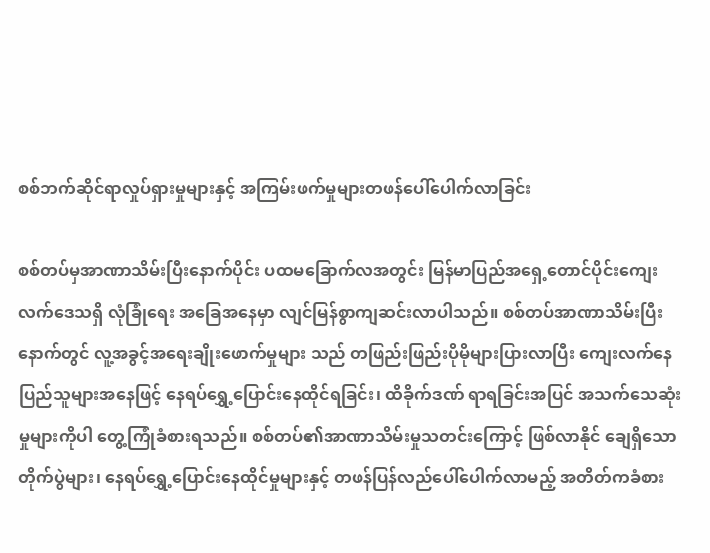စစ်ဘက်ဆိုင်ရာလှုပ်ရှားမှုများနှင့် အကြမ်းဖက်မှုများတဖန်ပေါ်ပေါက်လာခြင်း

စစ်တပ်မှအာဏာသိမ်းပြီးနောက်ပိုင်း ပထမခြောက်လအတွင်း မြန်မာပြည်အရှေ့တောင်ပိုင်းကျေးလက်ဒေသရှိ လုံခြုံရေး အခြေအနေမှာ လျင်မြန်စွာကျဆင်းလာပါသည်။ စစ်တပ်အာဏာသိမ်းပြီးနောက်တွင် လူ့အခွင့်အရေးချိုးဖောက်မှုများ သည် တဖြည်းဖြည်းပိုမိုများပြားလာပြီး ကျေးလက်နေပြည်သူများအနေဖြင့် နေရပ်ရွှေ့ပြောင်းနေထိုင်ရခြင်း၊ ထိခိုက်ဒဏ် ရာရခြင်းအပြင် အသက်သေဆုံးမှုများကိုပါ တွေ့ကြုံခံစားရသည်။ စစ်တပ်၏အာဏာသိမ်းမှုသတင်းကြောင့် ဖြစ်လာနိုင် ချေရှိသောတိုက်ပွဲများ၊ နေရပ်ရွှေ့ပြောင်းနေထိုင်မှုများနှင့် တဖန်ပြန်လည်ပေါ်ပေါက်လာမည့် အတိတ်ကခံစား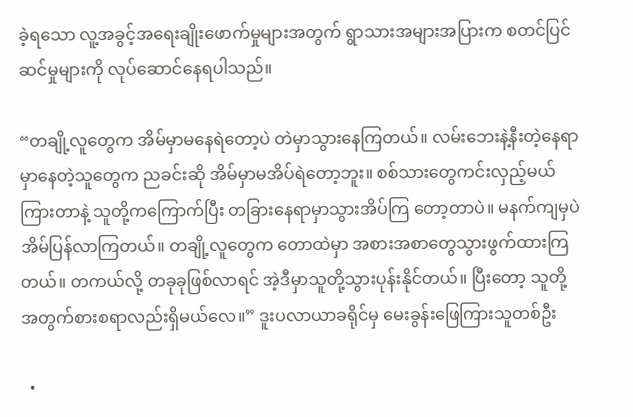ခဲ့ရသော လူ့အခွင့်အရေးချိုးဖောက်မှုများအတွက် ရွာသားအများအပြားက စတင်ပြင်ဆင်မှုများကို လုပ်ဆောင်နေရပါသည်။

“တချို့လူတွေက အိမ်မှာမနေရဲတော့ပဲ တဲမှာသွားနေကြတယ်။ လမ်းဘေးနဲ့နီးတဲ့နေရာမှာနေတဲ့သူတွေက ညခင်းဆို အိမ်မှာမအိပ်ရဲတော့ဘူး။ စစ်သားတွေကင်းလှည့်မယ်ကြားတာနဲ့ သူတို့ကကြောက်ပြီး တခြားနေရာမှာသွားအိပ်ကြ တော့တာပဲ။ မနက်ကျမှပဲ အိမ်ပြန်လာကြတယ်။ တချို့လူတွေက တောထဲမှာ အစားအစာတွေသွားဖွက်ထားကြတယ်။ တကယ်လို့ တခုခုဖြစ်လာရင် အဲ့ဒီမှာသူတို့သွားပုန်းနိုင်တယ်။ ပြီးတော့ သူတို့အတွက်စားစရာလည်းရှိမယ်လေ။” ဒူးပလာယာခရိုင်မှ မေးခွန်းဖြေကြားသူတစ်ဦး

  •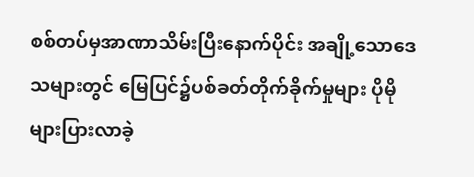စစ်တပ်မှအာဏာသိမ်းပြီးနောက်ပိုင်း အချို့သောဒေသများတွင် မြေပြင်၌ပစ်ခတ်တိုက်ခိုက်မှုများ ပိုမိုများပြားလာခဲ့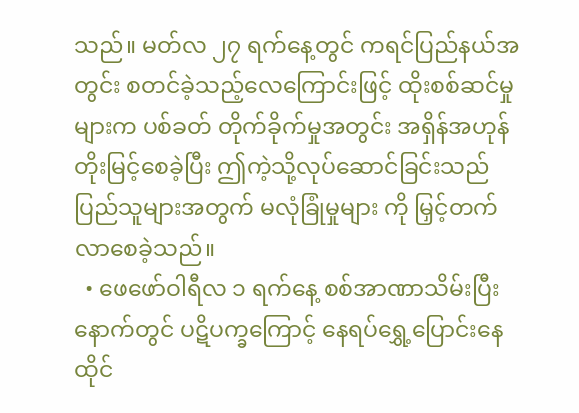သည်။ မတ်လ ၂၇ ရက်နေ့တွင် ကရင်ပြည်နယ်အတွင်း စတင်ခဲ့သည့်လေကြောင်းဖြင့် ထိုးစစ်ဆင်မှုများက ပစ်ခတ် တိုက်ခိုက်မှုအတွင်း အရှိန်အဟုန်တိုးမြင့်စေခဲ့ပြီး ဤကဲ့သို့လုပ်ဆောင်ခြင်းသည် ပြည်သူများအတွက် မလုံခြုံမှုများ ကို မြှင့်တက်လာစေခဲ့သည်။
  • ဖေဖော်ဝါရီလ ၁ ရက်နေ့ စစ်အာဏာသိမ်းပြီးနောက်တွင် ပဋိပက္ခကြောင့် နေရပ်ရွှေ့ပြောင်းနေထိုင်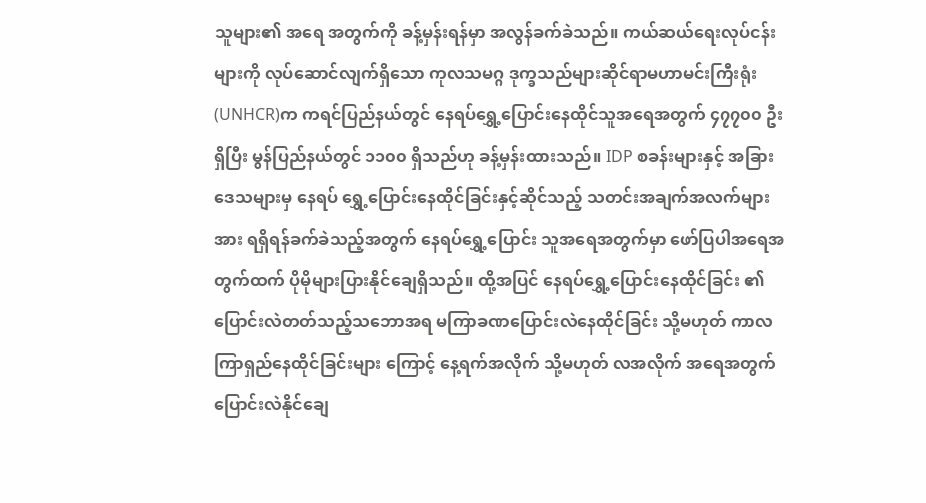သူများ၏ အရေ အတွက်ကို ခန့်မှန်းရန်မှာ အလွန်ခက်ခဲသည်။ ကယ်ဆယ်ရေးလုပ်ငန်းများကို လုပ်ဆောင်လျက်ရှိသော ကုလသမဂ္ဂ ဒုက္ခသည်များဆိုင်ရာမဟာမင်းကြီးရုံး (UNHCR)က ကရင်ပြည်နယ်တွင် နေရပ်ရွှေ့ပြောင်းနေထိုင်သူအရေအတွက် ၄၇၇၀၀ ဦးရှိပြီး မွန်ပြည်နယ်တွင် ၁၁၀၀ ရှိသည်ဟု ခန့်မှန်းထားသည်။ IDP စခန်းများနှင့် အခြားဒေသများမှ နေရပ် ရွှေ့ပြောင်းနေထိုင်ခြင်းနှင့်ဆိုင်သည့် သတင်းအချက်အလက်များအား ရရှိရန်ခက်ခဲသည့်အတွက် နေရပ်ရွှေ့ပြောင်း သူအရေအတွက်မှာ ဖော်ပြပါအရေအတွက်ထက် ပိုမိုများပြားနိုင်ချေရှိသည်။ ထို့အပြင် နေရပ်ရွှေ့ပြောင်းနေထိုင်ခြင်း ၏ ပြောင်းလဲတတ်သည့်သဘောအရ မကြာခဏပြောင်းလဲနေထိုင်ခြင်း သို့မဟုတ် ကာလကြာရှည်နေထိုင်ခြင်းများ ကြောင့် နေ့ရက်အလိုက် သို့မဟုတ် လအလိုက် အရေအတွက်ပြောင်းလဲနိုင်ချေ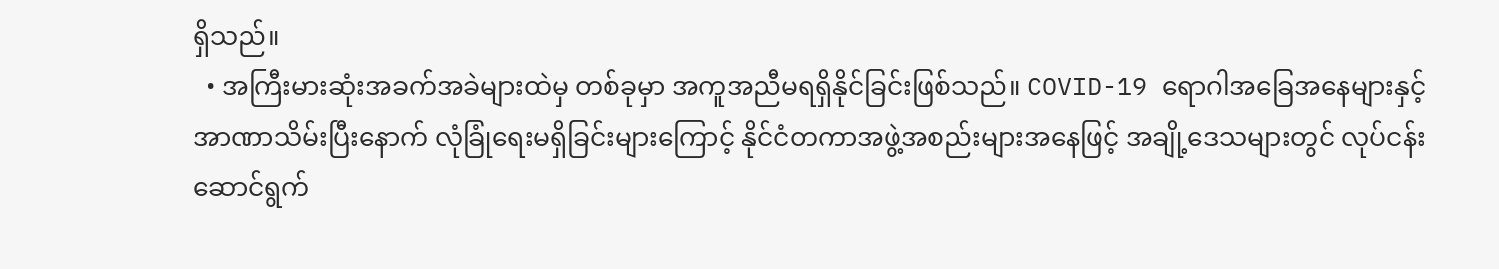ရှိသည်။
  • အကြီးမားဆုံးအခက်အခဲများထဲမှ တစ်ခုမှာ အကူအညီမရရှိနိုင်ခြင်းဖြစ်သည်။ COVID-19 ရောဂါအခြေအနေများနှင့် အာဏာသိမ်းပြီးနောက် လုံခြုံရေးမရှိခြင်းများကြောင့် နိုင်ငံတကာအဖွဲ့အစည်းများအနေဖြင့် အချို့ဒေသများတွင် လုပ်ငန်းဆောင်ရွက်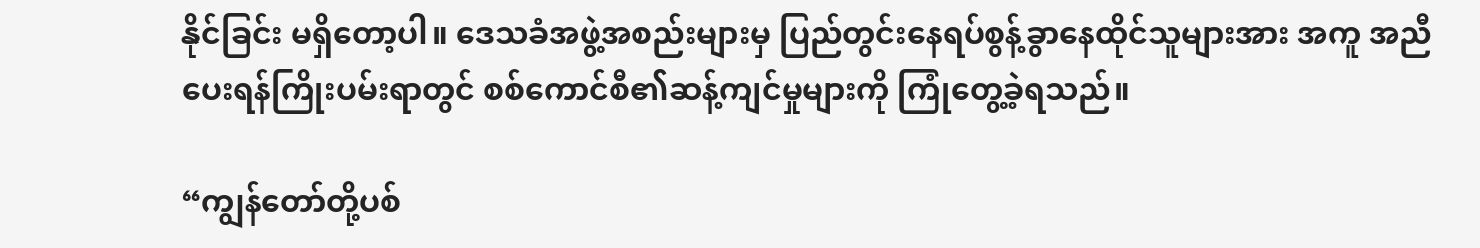နိုင်ခြင်း မရှိတော့ပါ။ ဒေသခံအဖွဲ့အစည်းများမှ ပြည်တွင်းနေရပ်စွန့်ခွာနေထိုင်သူများအား အကူ အညီပေးရန်ကြိုးပမ်းရာတွင် စစ်ကောင်စီ၏ဆန့်ကျင်မှုများကို ကြုံတွေ့ခဲ့ရသည်။

“ကျွန်တော်တို့ပစ်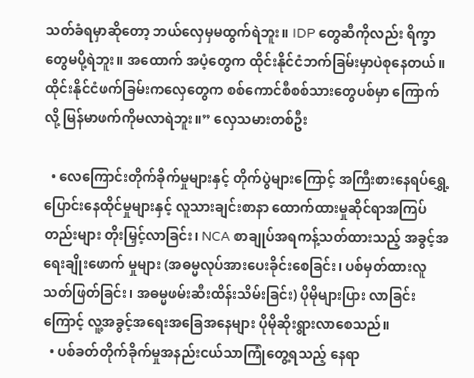သတ်ခံရမှာဆိုတော့ ဘယ်လှေမှမထွက်ရဲဘူး။ IDP တွေဆီကိုလည်း ရိက္ခာတွေမပို့ရဲဘူး။ အထောက် အပံ့တွေက ထိုင်းနိုင်ငံဘက်ခြမ်းမှာပဲစုနေတယ်။ ထိုင်းနိုင်ငံဖက်ခြမ်းကလှေတွေက စစ်ကောင်စီစစ်သားတွေပစ်မှာ ကြောက်လို့ မြန်မာဖက်ကိုမလာရဲဘူး။” လှေသမားတစ်ဦး

  • လေကြောင်းတိုက်ခိုက်မှုများနှင့် တိုက်ပွဲများကြောင့် အကြီးစားနေရပ်ရွှေ့ပြောင်းနေထိုင်မှုများနှင့် လူသားချင်းစာနာ ထောက်ထားမှုဆိုင်ရာအကြပ်တည်းများ တိုးမြှင့်လာခြင်း၊ NCA စာချုပ်အရကန့်သတ်ထားသည့် အခွင့်အရေးချိုးဖောက် မှုများ (အဓမ္မလုပ်အားပေးခိုင်းစေခြင်း၊ ပစ်မှတ်ထားလူသတ်ဖြတ်ခြင်း၊ အဓမ္မဖမ်းဆီးထိန်းသိမ်းခြင်း) ပိုမိုများပြား လာခြင်းကြောင့် လူ့အခွင့်အရေးအခြေအနေများ ပိုမိုဆိုးရွားလာစေသည်။
  • ပစ်ခတ်တိုက်ခိုက်မှုအနည်းငယ်သာကြုံတွေ့ရသည့် နေရာ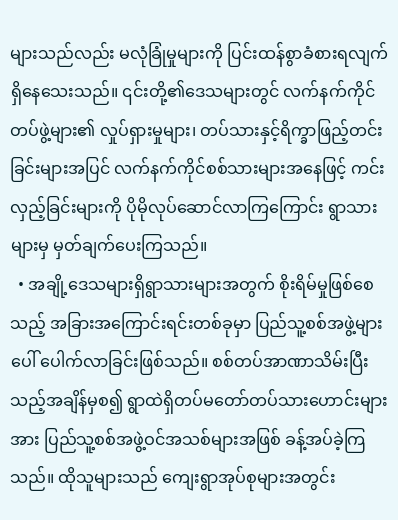များသည်လည်း မလုံခြုံမှုများကို ပြင်းထန်စွာခံစားရလျက် ရှိနေသေးသည်။ ၎င်းတို့၏ဒေသများတွင် လက်နက်ကိုင်တပ်ဖွဲ့များ၏ လှုပ်ရှားမှုများ၊ တပ်သားနှင့်ရိက္ခာဖြည့်တင်း ခြင်းများအပြင် လက်နက်ကိုင်စစ်သားများအနေဖြင့် ကင်းလှည့်ခြင်းများကို ပိုမိုလုပ်ဆောင်လာကြကြောင်း ရွာသား များမှ မှတ်ချက်ပေးကြသည်။
  • အချို့ဒေသများရှိရွာသားများအတွက် စိုးရိမ်မှုဖြစ်စေသည့် အခြားအကြောင်းရင်းတစ်ခုမှာ ပြည်သူ့စစ်အဖွဲ့များ ပေါ် ပေါက်လာခြင်းဖြစ်သည်။ စစ်တပ်အာဏာသိမ်းပြီးသည့်အချိန်မှစ၍ ရွာထဲရှိတပ်မတော်တပ်သားဟောင်းများအား ပြည်သူ့စစ်အဖွဲ့ဝင်အသစ်များအဖြစ် ခန့်အပ်ခဲ့ကြသည်။ ထိုသူများသည် ကျေးရွာအုပ်စုများအတွင်း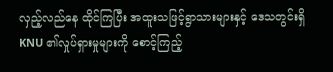လှည့်လည်နေ ထိုင်ကြပြီး အထူးသဖြင့်ရွာသားများနှင့် ဒေသတွင်းရှိ KNU ၏လှုပ်ရှားမှုများကို စောင့်ကြည့်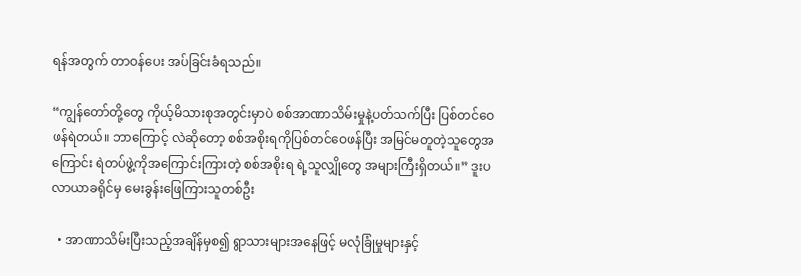ရန်အတွက် တာဝန်ပေး အပ်ခြင်းခံရသည်။

“ကျွန်တော်တို့တွေ ကိုယ့်မိသားစုအတွင်းမှာပဲ စစ်အာဏာသိမ်းမှုနဲ့ပတ်သက်ပြီး ပြစ်တင်ဝေဖန်ရဲတယ်။ ဘာကြောင့် လဲဆိုတော့ စစ်အစိုးရကိုပြစ်တင်ဝေဖန်ပြီး အမြင်မတူတဲ့သူတွေအကြောင်း ရဲတပ်ဖွဲ့ကိုအကြောင်းကြားတဲ့ စစ်အစိုးရ ရဲ့သူလျှိုတွေ အများကြီးရှိတယ်။” ဒူးပလာယာခရိုင်မှ မေးခွန်းဖြေကြားသူတစ်ဦး

  • အာဏာသိမ်းပြီးသည့်အချိန်မှစ၍ ရွာသားများအနေဖြင့် မလုံခြုံမှုများနှင့်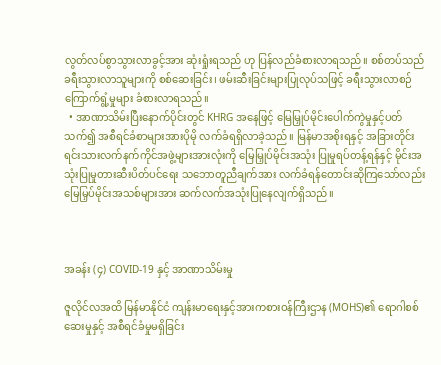လွတ်လပ်စွာသွားလာခွင့်အား ဆုံးရှုံးရသည် ဟု ပြန်လည်ခံစားလာရသည်။ စစ်တပ်သည် ခရီးသွားလာသူများကို စစ်ဆေးခြင်း၊ ဖမ်းဆီးခြင်းများပြုလုပ်သဖြင့် ခရီးသွားလာစဉ် ကြောက်ရွံ့မှုများ ခံစားလာရသည်။
  • အာဏာသိမ်းပြီးနောက်ပိုင်းတွင် KHRG အနေဖြင့် မြေမြှုပ်မိုင်းပေါက်ကွဲမှုနှင့်ပတ်သက်၍ အစီရင်ခံစာများအားပိုမို လက်ခံရရှိလာခဲ့သည်။ မြန်မာအစိုးရနှင့် အခြားတိုင်းရင်းသားလက်နက်ကိုင်အဖွဲ့များအားလုံးကို မြေမြှုပ်မိုင်းအသုံး ပြုမှုရပ်တန့်ရန်နှင့် မိုင်းအသုံးပြုမှုတားဆီးပိတ်ပင်ရေး သဘောတူညီချက်အား လက်ခံရန်တောင်းဆိုကြသော်လည်း မြေမြှပ်မိုင်းအသစ်များအား ဆက်လက်အသုံးပြုနေလျက်ရှိသည်။



အခန်း (၄) COVID-19 နှင့် အာဏာသိမ်းမှု

ဇူလိုင်လအထိ မြန်မာနိုင်ငံ ကျန်းမာရေးနှင့်အားကစားဝန်ကြီးဌာန (MOHS)၏ ရောဂါစစ်ဆေးမှုနှင့် အစီရင်ခံမှုမရှိခြင်း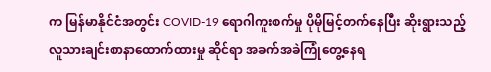က မြန်မာနိုင်ငံအတွင်း COVID-19 ရောဂါကူးစက်မှု ပိုမိုမြင့်တက်နေပြီး ဆိုးရွားသည့် လူသားချင်းစာနာထောက်ထားမှု ဆိုင်ရာ အခက်အခဲကြုံတွေ့နေရ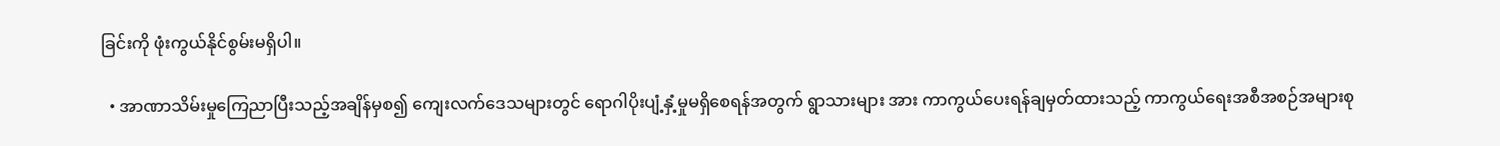ခြင်းကို ဖုံးကွယ်နိုင်စွမ်းမရှိပါ။

  • အာဏာသိမ်းမှုကြေညာပြီးသည့်အချိန်မှစ၍ ကျေးလက်ဒေသများတွင် ရောဂါပိုးပျံ့နှံ့မှုမရှိစေရန်အတွက် ရွာသားများ အား ကာကွယ်ပေးရန်ချမှတ်ထားသည့် ကာကွယ်ရေးအစီအစဉ်အများစု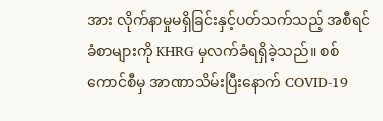အား လိုက်နာမှုမရှိခြင်းနှင့်ပတ်သက်သည့် အစီရင်ခံစာများကို KHRG မှလက်ခံရရှိခဲ့သည်။ စစ်ကောင်စီမှ အာဏာသိမ်းပြီးနောက် COVID-19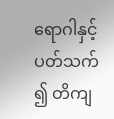ရောဂါနှင့်ပတ်သက် ၍ တိကျ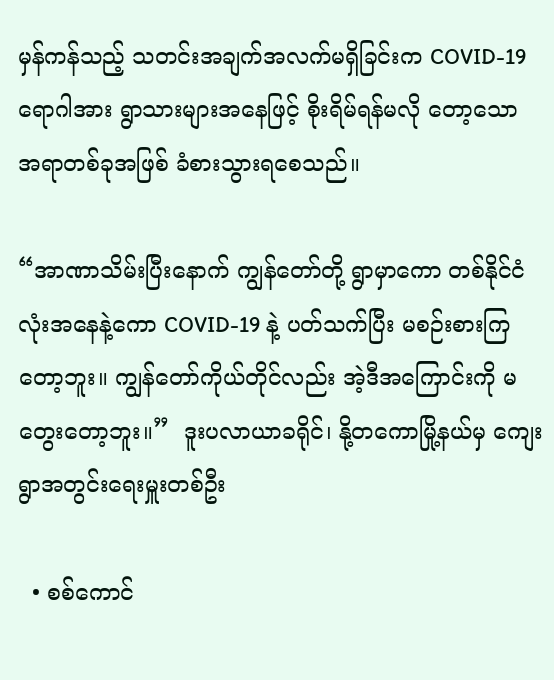မှန်ကန်သည့် သတင်းအချက်အလက်မရှိခြင်းက COVID-19 ရောဂါအား ရွာသားများအနေဖြင့် စိုးရိမ်ရန်မလို တော့သော အရာတစ်ခုအဖြစ် ခံစားသွားရစေသည်။

“အာဏာသိမ်းပြီးနောက် ကျွန်တော်တို့ ရွာမှာကော တစ်နိုင်ငံလုံးအနေနဲ့ကော COVID-19 နဲ့ ပတ်သက်ပြီး မစဉ်းစားကြ တော့ဘူး။ ကျွန်တော်ကိုယ်တိုင်လည်း အဲ့ဒီအကြောင်းကို မတွေးတော့ဘူး။”  ဒူးပလာယာခရိုင်၊ နို့တကောမြို့နယ်မှ ကျေးရွာအတွင်းရေးမှူးတစ်ဦး

  • စစ်ကောင်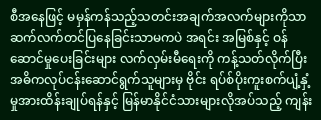စီအနေဖြင့် မမှန်ကန်သည့်သတင်းအချက်အလက်များကိုသာ ဆက်လက်တင်ပြနေခြင်းသာမကပဲ အရင်း အမြစ်နှင့် ဝန်ဆောင်မှုပေးခြင်းများ လက်လှမ်းမီရေးကို ကန့်သတ်လိုက်ပြီး အဓိကလုပ်ငန်းဆောင်ရွက်သူများမှ ဗိုင်း ရပ်စ်ပိုးကူးစက်ပျံ့နှံ့မှုအားထိန်းချုပ်ရန်နှင့် မြန်မာနိုင်ငံသားများလိုအပ်သည့် ကျန်း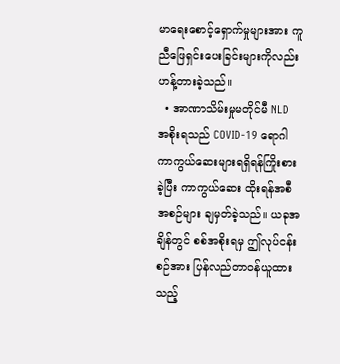မာရေးစောင့်ရှောက်မှုများအား ကူညီဖြေရှင်းပေးခြင်းများကိုလည်း ဟန့်တားခဲ့သည်။
  • အာဏာသိမ်းမှုမတိုင်မီ NLD အစိုးရသည် COVID-19 ရောဂါကာကွယ်ဆေးများရရှိရန်ကြိုးစားခဲ့ပြီး ကာကွယ်ဆေး ထိုးရန်အစီအစဉ်များ ချမှတ်ခဲ့သည်။ ယခုအချိန်တွင် စစ်အစိုးရမှ ဤလုပ်ငန်းစဉ်အား ပြန်လည်တာဝန်ယူထားသည့်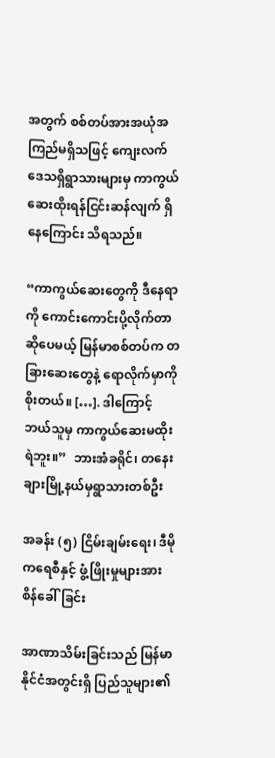အတွက် စစ်တပ်အားအယုံအကြည်မရှိသဖြင့် ကျေးလက်ဒေသရှိရွာသားများမှ ကာကွယ်ဆေးထိုးရန်ငြင်းဆန်လျက် ရှိနေကြောင်း သိရသည်။

“ကာကွယ်ဆေးတွေကို ဒီနေရာကို ကောင်းကောင်းပို့လိုက်တာဆိုပေမယ့် မြန်မာစစ်တပ်က တခြားဆေးတွေနဲ့ ရောလိုက်မှာကို စိုးတယ်။ […]. ဒါကြောင့် ဘယ်သူမှ ကာကွယ်ဆေးမထိုးရဲဘူး။”  ဘားအံခရိုင်၊ တနေးချားမြို့နယ်မှရွာသားတစ်ဦး

အခန်း (၅) ငြိမ်းချမ်းရေး၊ ဒီမိုကရေစီနှင့် ဖွံ့ဖြိုးမှုများအား စိန်ခေါ်ခြင်း

အာဏာသိမ်းခြင်းသည် မြန်မာနိုင်ငံအတွင်းရှိ ပြည်သူများ၏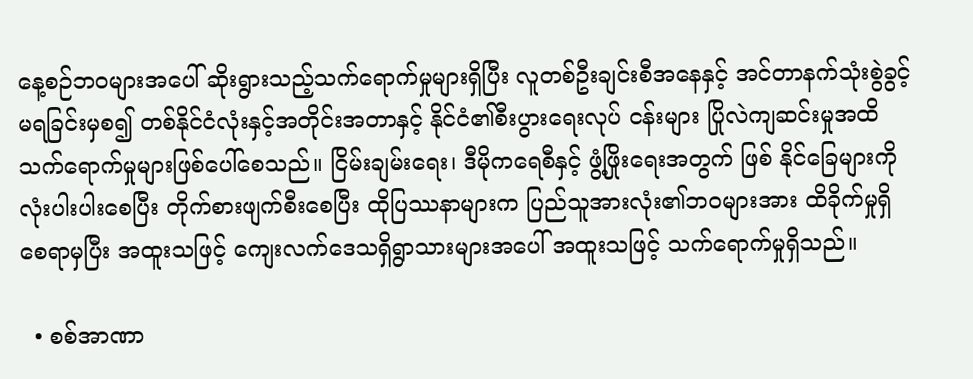နေ့စဉ်ဘဝများအပေါ် ဆိုးရွားသည့်သက်ရောက်မှုများရှိပြီး လူတစ်ဦးချင်းစီအနေနှင့် အင်တာနက်သုံးစွဲခွင့်မရခြင်းမှစ၍ တစ်နိုင်ငံလုံးနှင့်အတိုင်းအတာနှင့် နိုင်ငံ၏စီးပွားရေးလုပ် ငန်းများ ပြိုလဲကျဆင်းမှုအထိ သက်ရောက်မှုများဖြစ်ပေါ်စေသည်။ ငြိမ်းချမ်းရေး၊ ဒီမိုကရေစီနှင့် ဖွံ့ဖြိုးရေးအတွက် ဖြစ် နိုင်ခြေများကို လုံးပါးပါးစေပြီး တိုက်စားဖျက်စီးစေပြီး ထိုပြဿနာများက ပြည်သူအားလုံး၏ဘဝများအား ထိခိုက်မှုရှိ စေရာမှပြီး အထူးသဖြင့် ကျေးလက်ဒေသရှိရွာသားများအပေါ် အထူးသဖြင့် သက်ရောက်မှုရှိသည်။

  • စစ်အာဏာ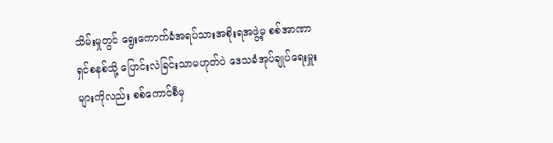သိမ်းမှုတွင် ရွေးကောက်ခံအရပ်သားအစိုးရအဖွဲ့မှ စစ်အာဏာရှင်စနစ်သို့ ပြောင်းလဲခြင်းသာမဟုတ်ပဲ ဒေသခံအုပ်ချုပ်ရေးမှူးများကိုလည်း စစ်ကောင်စီမှ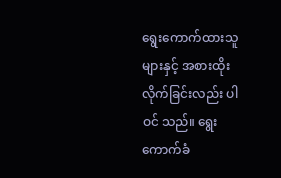ရွေးကောက်ထားသူများနှင့် အစားထိုးလိုက်ခြင်းလည်း ပါဝင် သည်။ ရွေးကောက်ခံ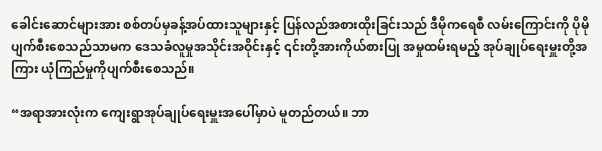ခေါင်းဆောင်များအား စစ်တပ်မှခန့်အပ်ထားသူများနှင့် ပြန်လည်အစားထိုးခြင်းသည် ဒီမိုကရေစီ လမ်းကြောင်းကို ပိုမိုပျက်စီးစေသည်သာမက ဒေသခံလူမှုအသိုင်းအဝိုင်းနှင့် ၎င်းတို့အားကိုယ်စားပြု အမှုထမ်းရမည့် အုပ်ချုပ်ရေးမှူးတို့အကြား ယုံကြည်မှုကိုပျက်စီးစေသည်။

“အရာအားလုံးက ကျေးရွာအုပ်ချုပ်ရေးမှူးအပေါ်မှာပဲ မူတည်တယ်။ ဘာ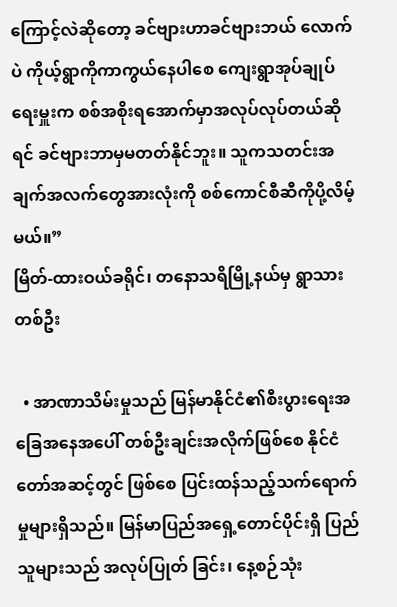ကြောင့်လဲဆိုတော့ ခင်ဗျားဟာခင်ဗျားဘယ် လောက်ပဲ ကိုယ့်ရွာကိုကာကွယ်နေပါစေ ကျေးရွာအုပ်ချုပ်ရေးမှူးက စစ်အစိုးရအောက်မှာအလုပ်လုပ်တယ်ဆိုရင် ခင်ဗျားဘာမှမတတ်နိုင်ဘူး။ သူကသတင်းအချက်အလက်တွေအားလုံးကို စစ်ကောင်စီဆီကိုပို့လိမ့်မယ်။”
မြိတ်-ထားဝယ်ခရိုင်၊ တနောသရိမြို့နယ်မှ ရွာသားတစ်ဦး

  • အာဏာသိမ်းမှုသည် မြန်မာနိုင်ငံ၏စီးပွားရေးအခြေအနေအပေါ် တစ်ဦးချင်းအလိုက်ဖြစ်စေ နိုင်ငံတော်အဆင့်တွင် ဖြစ်စေ ပြင်းထန်သည့်သက်ရောက်မှုများရှိသည်။ မြန်မာပြည်အရှေ့တောင်ပိုင်းရှိ ပြည်သူများသည် အလုပ်ပြုတ် ခြင်း၊ နေ့စဉ်သုံး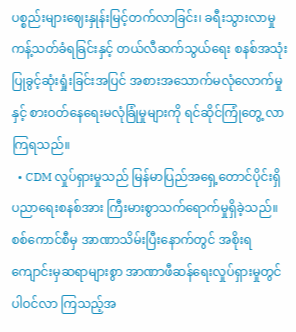ပစ္စည်းများဈေးနှုန်းမြင့်တက်လာခြင်း၊ ခရီးသွားလာမှု ကန့်သတ်ခံရခြင်းနှင့် တယ်လီဆက်သွယ်ရေး စနစ်အသုံးပြုခွင့်ဆုံးရှုံးခြင်းအပြင် အစားအသောက်မလုံလောက်မှုနှင့် စားဝတ်နေရေးမလုံခြုံမှုများကို ရင်ဆိုင်ကြုံတွေ့ လာကြရသည်။
  • CDM လှုပ်ရှားမှုသည် မြန်မာပြည်အရှေ့တောင်ပိုင်းရှိ ပညာရေးစနစ်အား ကြီးမားစွာသက်ရောက်မှုရှိခဲ့သည်။ စစ်ကောင်စီမှ အာဏာသိမ်းပြီးနောက်တွင် အစိုးရကျောင်းမှဆရာများစွာ အာဏာဖီဆန်ရေးလှုပ်ရှားမှုတွင် ပါဝင်လာ ကြသည့်အ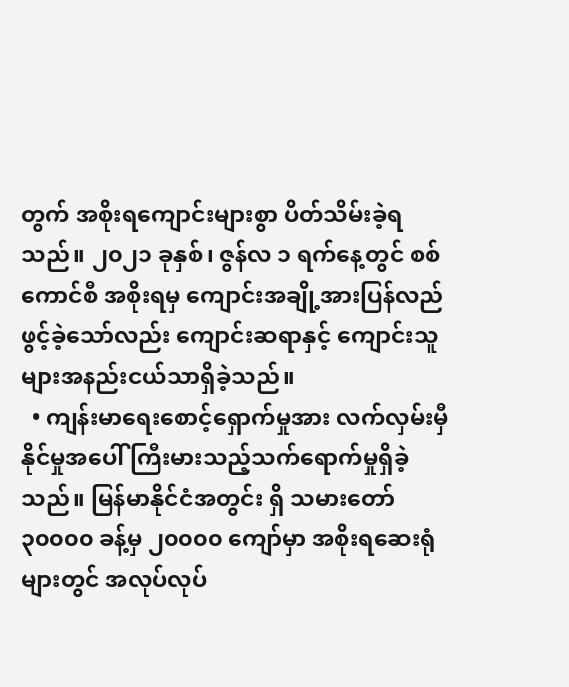တွက် အစိုးရကျောင်းများစွာ ပိတ်သိမ်းခဲ့ရသည်။ ၂၀၂၁ ခုနှစ်၊ ဇွန်လ ၁ ရက်နေ့တွင် စစ်ကောင်စီ အစိုးရမှ ကျောင်းအချို့အားပြန်လည်ဖွင့်ခဲ့သော်လည်း ကျောင်းဆရာနှင့် ကျောင်းသူများအနည်းငယ်သာရှိခဲ့သည်။
  • ကျန်းမာရေးစောင့်ရှောက်မှုအား လက်လှမ်းမှီနိုင်မှုအပေါ် ကြီးမားသည့်သက်ရောက်မှုရှိခဲ့သည်။ မြန်မာနိုင်ငံအတွင်း ရှိ သမားတော် ၃၀၀၀၀ ခန့်မှ ၂၀၀၀၀ ကျော်မှာ အစိုးရဆေးရုံများတွင် အလုပ်လုပ်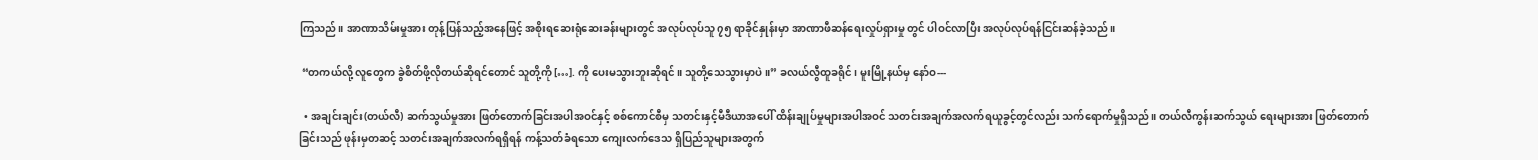ကြသည်။ အာဏာသိမ်းမှုအား တုန့်ပြန်သည့်အနေဖြင့် အစိုးရဆေးရုံဆေးခန်းများတွင် အလုပ်လုပ်သူ ၇၅ ရာခိုင်နှုန်းမှာ အာဏာဖီဆန်ရေးလှုပ်ရှားမှု တွင် ပါဝင်လာပြီး အလုပ်လုပ်ရန်ငြင်းဆန်ခဲ့သည်။

 “တကယ်လို့ လူတွေက ခွဲစိတ်ဖို့လိုတယ်ဆိုရင်တောင် သူတို့ကို […]. ကို ပေးမသွားဘူးဆိုရင်။ သူတို့သေသွားမှာပဲ။” ခလယ်လွီထူခရိုင်၊ မူးမြို့နယ်မှ နော်ဝ---

  • အချင်းချင်း(တယ်လီ) ဆက်သွယ်မှုအား ဖြတ်တောက်ခြင်းအပါအဝင်နှင့် စစ်ကောင်စီမှ သတင်းနှင့်မီဒီယာအပေါ် ထိန်းချုပ်မှုများအပါအဝင် သတင်းအချက်အလက်ရယူခွင့်တွင်လည်း သက်ရောက်မှုရှိသည်။ တယ်လီကွန်းဆက်သွယ် ရေးများအား ဖြတ်တောက်ခြင်းသည် ဖုန်းမှတဆင့် သတင်းအချက်အလက်ရရှိရန် ကန့်သတ်ခံရသော ကျေးလက်ဒေသ ရှိပြည်သူများအတွက်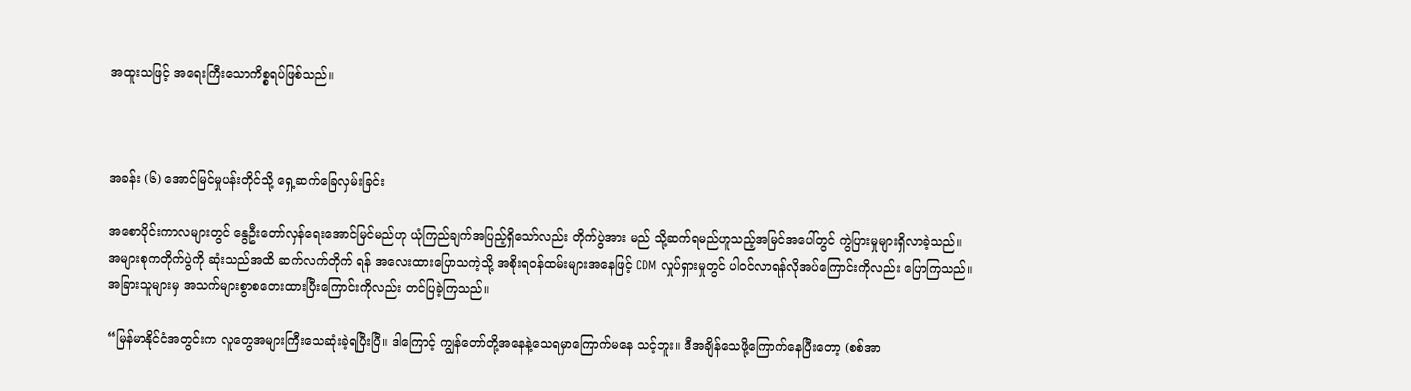အထူးသဖြင့် အရေးကြီးသောကိစ္စရပ်ဖြစ်သည်။



အခန်း (၆) အောင်မြင်မှုပန်းတိုင်သို့ ရှေ့ဆက်ခြေလှမ်းခြင်း

အစောပိုင်းကာလများတွင် နွေဦးတော်လှန်ရေးအောင်မြင်မည်ဟု ယုံကြည်ချက်အပြည့်ရှိသော်လည်း တိုက်ပွဲအား မည် သို့ဆက်ရမည်ဟူသည့်အမြင်အပေါ်တွင် ကွဲပြားမှုများရှိလာခဲ့သည်။ အများစုကတိုက်ပွဲကို ဆုံးသည်အထိ ဆက်လက်တိုက် ရန် အလေးထားပြောသကဲ့သို့ အစိုးရဝန်ထမ်းများအနေဖြင့် CDM လှုပ်ရှားမှုတွင် ပါဝင်လာရန်လိုအပ်ကြောင်းကိုလည်း ပြောကြသည်။ အခြားသူများမှ အသက်များစွာစတေးထားပြီးကြောင်းကိုလည်း တင်ပြခဲ့ကြသည်။

“မြန်မာနိုင်ငံအတွင်းက လူတွေအများကြီးသေဆုံးခဲ့ရပြီးပြီ။ ဒါကြောင့် ကျွန်တော်တို့အနေနဲ့သေရမှာကြောက်မနေ သင့်ဘူး။ ဒီအချိန်သေဖို့ကြောက်နေပြီးတော့ (စစ်အာ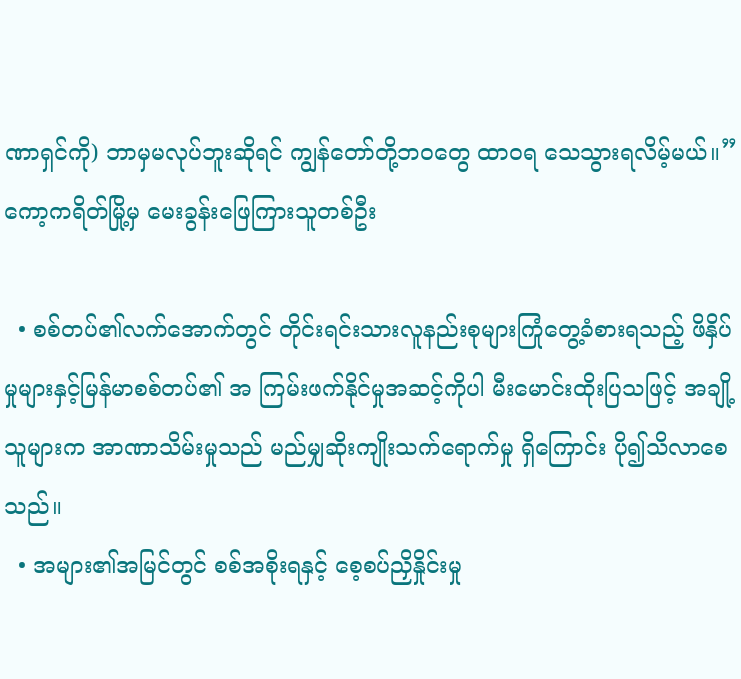ဏာရှင်ကို) ဘာမှမလုပ်ဘူးဆိုရင် ကျွန်တော်တို့ဘဝတွေ ထာဝရ သေသွားရလိမ့်မယ်။” ကော့ကရိတ်မြို့မှ မေးခွန်းဖြေကြားသူတစ်ဦး

  • စစ်တပ်၏လက်အောက်တွင် တိုင်းရင်းသားလူနည်းစုများကြုံတွေ့ခံစားရသည့် ဖိနှိပ်မှုများနှင့်မြန်မာစစ်တပ်၏ အ ကြမ်းဖက်နိုင်မှုအဆင့်ကိုပါ မီးမောင်းထိုးပြသဖြင့် အချို့သူများက အာဏာသိမ်းမှုသည် မည်မျှဆိုးကျိုးသက်ရောက်မှု ရှိကြောင်း ပို၍သိလာစေသည်။
  • အများ၏အမြင်တွင် စစ်အစိုးရနှင့် စေ့စပ်ညှိနှိုင်းမှု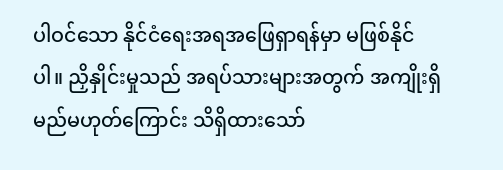ပါဝင်သော နိုင်ငံရေးအရအဖြေရှာရန်မှာ မဖြစ်နိုင်ပါ။ ညှိနှိုင်းမှုသည် အရပ်သားများအတွက် အကျိုးရှိမည်မဟုတ်ကြောင်း သိရှိထားသော်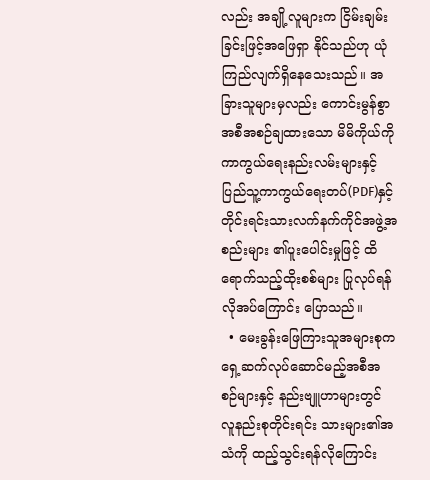လည်း အချို့လူများက ငြိမ်းချမ်းခြင်းဖြင့်အဖြေရှာ နိုင်သည်ဟု ယုံကြည်လျက်ရှိနေသေးသည်။ အခြားသူများမှလည်း ကောင်းမွန်စွာအစီအစဉ်ချထားသော မိမိကိုယ်ကို ကာကွယ်ရေးနည်းလမ်းများနှင့် ပြည်သူ့ကာကွယ်ရေးတပ်(PDF)နှင့် တိုင်းရင်းသားလက်နက်ကိုင်အဖွဲ့အစည်းများ ၏ပူးပေါင်းမှုဖြင့် ထိရောက်သည့်ထိုးစစ်များ ပြုလုပ်ရန်လိုအပ်ကြောင်း ပြောသည်။
  • မေးခွန်းဖြေကြားသူအများစုက ရှေ့ဆက်လုပ်ဆောင်မည့်အစီအစဉ်များနှင့် နည်းဗျူဟာများတွင် လူနည်းစုတိုင်းရင်း သားများ၏အသံကို ထည့်သွင်းရန်လိုကြောင်း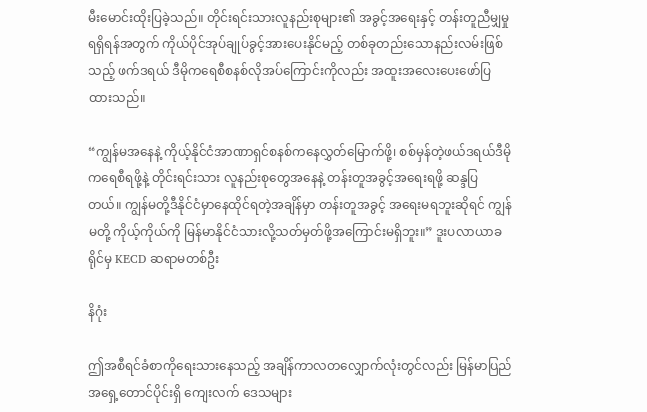မီးမောင်းထိုးပြခဲ့သည်။ တိုင်းရင်းသားလူနည်းစုများ၏ အခွင့်အရေးနှင့် တန်းတူညီမျှမှုရရှိရန်အတွက် ကိုယ်ပိုင်အုပ်ချုပ်ခွင့်အားပေးနိုင်မည့် တစ်ခုတည်းသောနည်းလမ်းဖြစ်သည့် ဖက်ဒရယ် ဒီမိုကရေစီစနစ်လိုအပ်ကြောင်းကိုလည်း အထူးအလေးပေးဖော်ပြထားသည်။

“ကျွန်မအနေနဲ့ ကိုယ့်နိုင်ငံအာဏာရှင်စနစ်ကနေလွှတ်မြောက်ဖို့၊ စစ်မှန်တဲ့ဖယ်ဒရယ်ဒီမိုကရေစီရဖို့နဲ့ တိုင်းရင်းသား လူနည်းစုတွေအနေနဲ့ တန်းတူအခွင့်အရေးရဖို့ ဆန္ဒပြတယ်။ ကျွန်မတို့ဒီနိုင်ငံမှာနေထိုင်ရတဲ့အချိန်မှာ တန်းတူအခွင့် အရေးမရဘူးဆိုရင် ကျွန်မတို့ ကိုယ့်ကိုယ်ကို မြန်မာနိုင်ငံသားလို့သတ်မှတ်ဖို့အကြောင်းမရှိဘူး။” ဒူးပလာယာခရိုင်မှ KECD ဆရာမတစ်ဦး

နိဂုံး

ဤအစီရင်ခံစာကိုရေးသားနေသည့် အချိန်ကာလတလျှောက်လုံးတွင်လည်း မြန်မာပြည်အရှေ့တောင်ပိုင်းရှိ ကျေးလက် ဒေသများ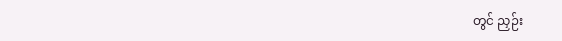တွင် ညှဉ်း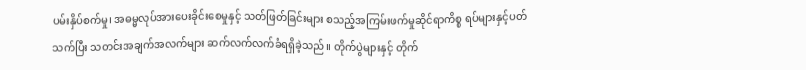ပမ်းနှိပ်စက်မှု၊ အဓမ္မလုပ်အားပေးခိုင်းစေမှုနှင့် သတ်ဖြတ်ခြင်းများ စသည့်အကြမ်းဖက်မှုဆိုင်ရာကိစ္စ ရပ်များနှင့်ပတ်သက်ပြီး သတင်းအချက်အလက်များ ဆက်လက်လက်ခံရရှိခဲ့သည်။ တိုက်ပွဲများနှင့် တိုက်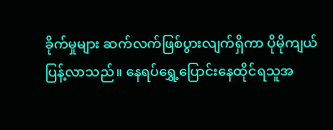ခိုက်မှုများ ဆက်လက်ဖြစ်ပွားလျက်ရှိကာ ပိုမိုကျယ်ပြန့်လာသည်။ နေရပ်ရွှေ့ပြောင်းနေထိုင်ရသူအ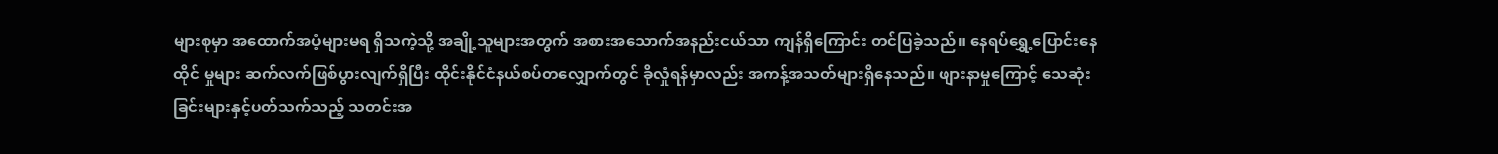များစုမှာ အထောက်အပံ့များမရ ရှိသကဲ့သို့ အချို့သူများအတွက် အစားအသောက်အနည်းငယ်သာ ကျန်ရှိကြောင်း တင်ပြခဲ့သည်။ နေရပ်ရွှေ့ပြောင်းနေထိုင် မှုများ ဆက်လက်ဖြစ်ပွားလျက်ရှိပြီး ထိုင်းနိုင်ငံနယ်စပ်တလျှောက်တွင် ခိုလှုံရန်မှာလည်း အကန့်အသတ်များရှိနေသည်။ ဖျားနာမှုကြောင့် သေဆုံးခြင်းများနှင့်ပတ်သက်သည့် သတင်းအ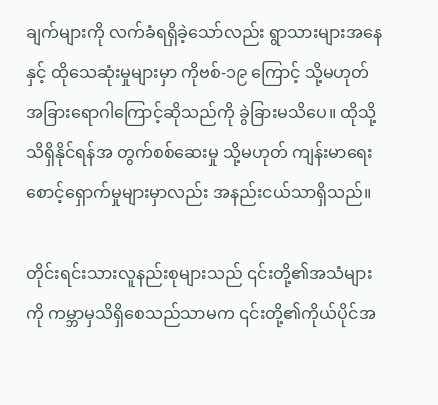ချက်များကို လက်ခံရရှိခဲ့သော်လည်း ရွာသားများအနေနှင့် ထိုသေဆုံးမှုများမှာ ကိုဗစ်-၁၉ ကြောင့် သို့မဟုတ် အခြားရောဂါကြောင့်ဆိုသည်ကို ခွဲခြားမသိပေ။ ထိုသို့သိရှိနိုင်ရန်အ တွက်စစ်ဆေးမှု သို့မဟုတ် ကျန်းမာရေးစောင့်ရှောက်မှုများမှာလည်း အနည်းငယ်သာရှိသည်။

တိုင်းရင်းသားလူနည်းစုများသည် ၎င်းတို့၏အသံများကို ကမ္ဘာမှသိရှိစေသည်သာမက ၎င်းတို့၏ကိုယ်ပိုင်အ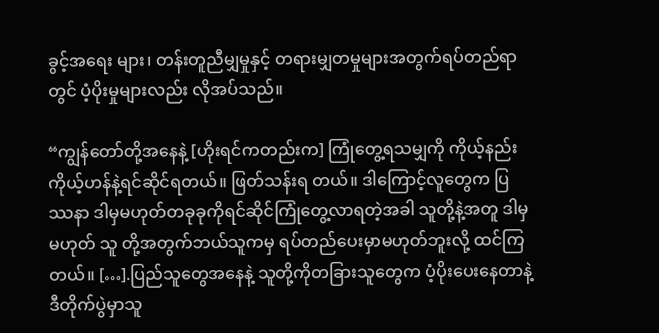ခွင့်အရေး များ၊ တန်းတူညီမျှမှုနှင့် တရားမျှတမှုများအတွက်ရပ်တည်ရာတွင် ပံ့ပိုးမှုများလည်း လိုအပ်သည်။

“ကျွန်တော်တို့အနေနဲ့ [ဟိုးရင်ကတည်းက] ကြုံတွေ့ရသမျှကို ကိုယ့်နည်းကိုယ့်ဟန်နဲ့ရင်ဆိုင်ရတယ်။ ဖြတ်သန်းရ တယ်။ ဒါကြောင့်လူတွေက ပြဿနာ ဒါမှမဟုတ်တခုခုကိုရင်ဆိုင်ကြုံတွေ့လာရတဲ့အခါ သူတို့နဲ့အတူ ဒါမှမဟုတ် သူ တို့အတွက်ဘယ်သူကမှ ရပ်တည်ပေးမှာမဟုတ်ဘူးလို့ ထင်ကြတယ်။ […].ပြည်သူတွေအနေနဲ့ သူတို့ကိုတခြားသူတွေက ပံ့ပိုးပေးနေတာနဲ့ ဒီတိုက်ပွဲမှာသူ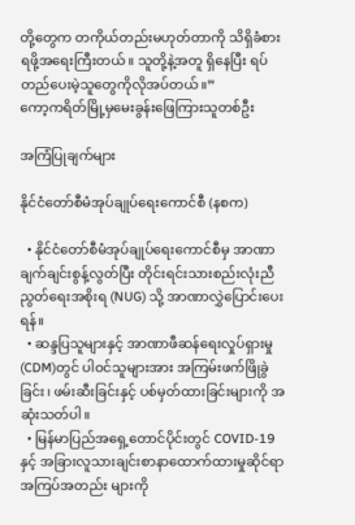တို့တွေက တကိုယ်တည်းမဟုတ်တာကို သိရှိခံစားရဖို့အရေးကြီးတယ်။ သူတို့နဲ့အတူ ရှိနေပြီး ရပ်တည်ပေးမဲ့သူတွေကိုလိုအပ်တယ်။”
ကော့ကရိတ်မြို့မှမေးခွန်းဖြေကြားသူတစ်ဦး

အကြံပြုချက်များ

နိုင်ငံတော်စီမံအုပ်ချုပ်ရေးကောင်စီ (နစက)

  • နိုင်ငံတော်စီမံအုပ်ချုပ်ရေးကောင်စီမှ အာဏာချက်ချင်းစွန့်လွတ်ပြီး တိုင်းရင်းသားစည်းလုံးညီညွတ်ရေးအစိုးရ (NUG) သို့ အာဏာလွှဲပြောင်းပေးရန်။
  • ဆန္ဒပြသူများနှင့် အာဏာဖီဆန်ရေးလှုပ်ရှားမှု(CDM)တွင် ပါဝင်သူများအား အကြမ်းဖက်ဖြိုခွဲခြင်း၊ ဖမ်းဆီးခြင်းနှင့် ပစ်မှတ်ထားခြင်းများကို အဆုံးသတ်ပါ။
  • မြန်မာပြည်အရှေ့တောင်ပိုင်းတွင် COVID-19 နှင့် အခြားလူသားချင်းစာနာထောက်ထားမှုဆိုင်ရာအကြပ်အတည်း များကို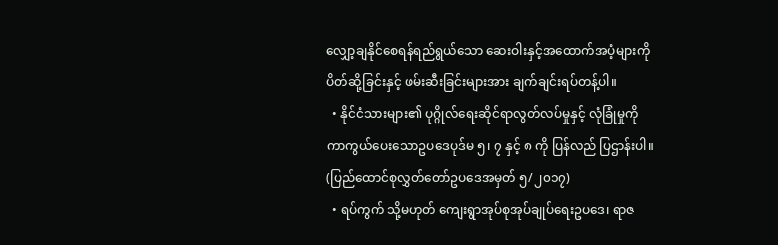လျှော့ချနိုင်စေရန်ရည်ရွယ်သော ဆေးဝါးနှင့်အထောက်အပံ့များကို ပိတ်ဆို့ခြင်းနှင့် ဖမ်းဆီးခြင်းများအား ချက်ချင်းရပ်တန့်ပါ။
  • နိုင်ငံသားများ၏ ပုဂ္ဂိုလ်ရေးဆိုင်ရာလွတ်လပ်မှုနှင့် လုံခြုံမှုကိုကာကွယ်ပေးသောဥပဒေပုဒ်မ ၅၊ ၇ နှင့် ၈ ကို ပြန်လည် ပြဌာန်းပါ။ (ပြည်ထောင်စုလွှတ်တော်ဥပဒေအမှတ် ၅/၂၀၁၇)
  • ရပ်ကွက် သို့မဟုတ် ကျေးရွာအုပ်စုအုပ်ချုပ်ရေးဥပဒေ၊ ရာဇ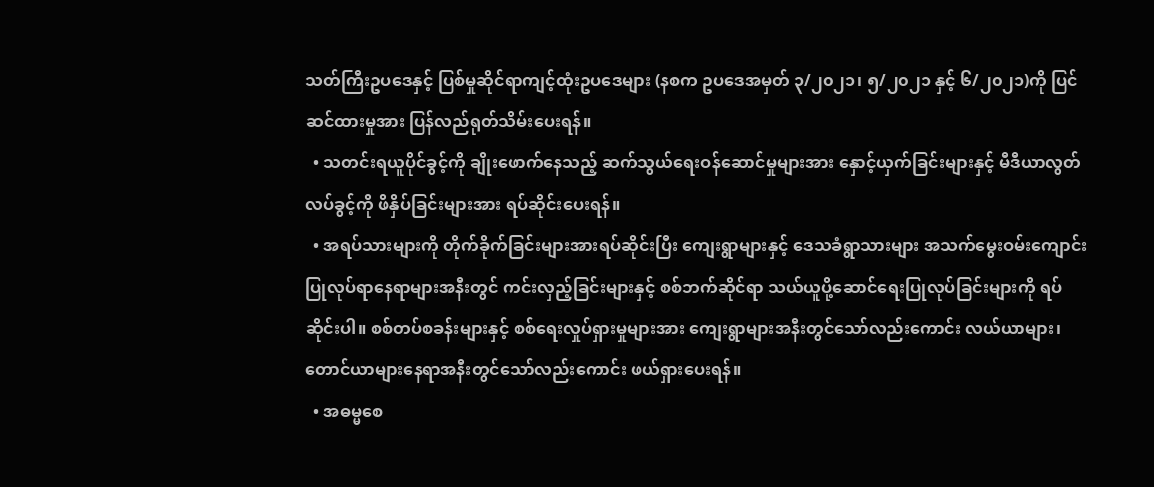သတ်ကြီးဥပဒေနှင့် ပြစ်မှုဆိုင်ရာကျင့်ထုံးဥပဒေများ (နစက ဥပဒေအမှတ် ၃/၂၀၂၁၊ ၅/၂၀၂၁ နှင့် ၆/၂၀၂၁)ကို ပြင်ဆင်ထားမှုအား ပြန်လည်ရုတ်သိမ်းပေးရန်။
  • သတင်းရယူပိုင်ခွင့်ကို ချိုးဖောက်နေသည့် ဆက်သွယ်ရေးဝန်ဆောင်မှုများအား နှောင့်ယှက်ခြင်းများနှင့် မီဒီယာလွတ် လပ်ခွင့်ကို ဖိနှိပ်ခြင်းများအား ရပ်ဆိုင်းပေးရန်။
  • အရပ်သားများကို တိုက်ခိုက်ခြင်းများအားရပ်ဆိုင်းပြီး ကျေးရွာများနှင့် ဒေသခံရွာသားများ အသက်မွေးဝမ်းကျောင်း ပြုလုပ်ရာနေရာများအနီးတွင် ကင်းလှည့်ခြင်းများနှင့် စစ်ဘက်ဆိုင်ရာ သယ်ယူပို့ဆောင်ရေးပြုလုပ်ခြင်းများကို ရပ် ဆိုင်းပါ။ စစ်တပ်စခန်းများနှင့် စစ်ရေးလှုပ်ရှားမှုများအား ကျေးရွာများအနီးတွင်သော်လည်းကောင်း လယ်ယာများ၊ တောင်ယာများနေရာအနီးတွင်သော်လည်းကောင်း ဖယ်ရှားပေးရန်။
  • အဓမ္မစေ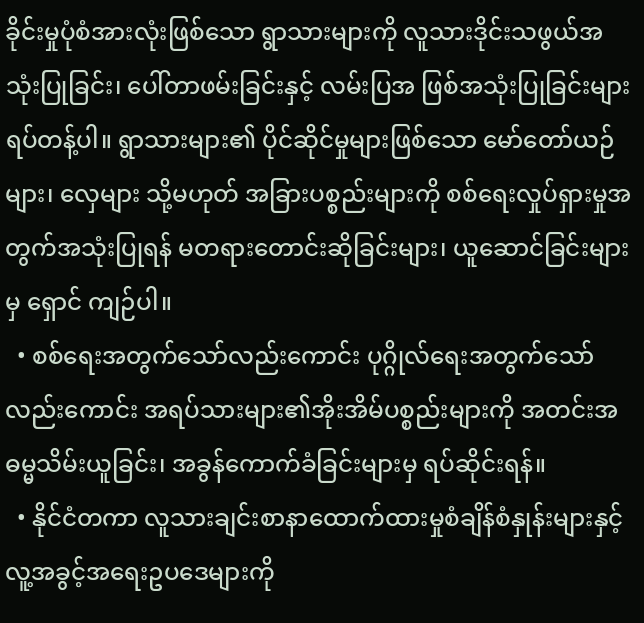ခိုင်းမှုပုံစံအားလုံးဖြစ်သော ရွာသားများကို လူသားဒိုင်းသဖွယ်အသုံးပြုခြင်း၊ ပေါ်တာဖမ်းခြင်းနှင့် လမ်းပြအ ဖြစ်အသုံးပြုခြင်းများ ရပ်တန့်ပါ။ ရွာသားများ၏ ပိုင်ဆိုင်မှုများဖြစ်သော မော်တော်ယဉ်များ၊ လှေများ သို့မဟုတ် အခြားပစ္စည်းများကို စစ်ရေးလှုပ်ရှားမှုအတွက်အသုံးပြုရန် မတရားတောင်းဆိုခြင်းများ၊ ယူဆောင်ခြင်းများမှ ရှောင် ကျဉ်ပါ။
  • စစ်ရေးအတွက်သော်လည်းကောင်း ပုဂ္ဂိုလ်ရေးအတွက်သော်လည်းကောင်း အရပ်သားများ၏အိုးအိမ်ပစ္စည်းများကို အတင်းအဓမ္မသိမ်းယူခြင်း၊ အခွန်ကောက်ခံခြင်းများမှ ရပ်ဆိုင်းရန်။
  • နိုင်ငံတကာ လူသားချင်းစာနာထောက်ထားမှုစံချိန်စံနှုန်းများနှင့် လူ့အခွင့်အရေးဥပဒေများကို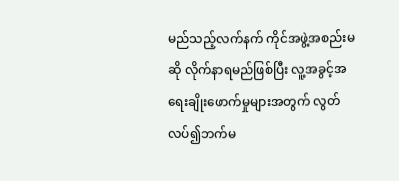မည်သည့်လက်နက် ကိုင်အဖွဲ့အစည်းမဆို လိုက်နာရမည်ဖြစ်ပြီး လူ့အခွင့်အရေးချိုး‌ဖောက်မှုများအတွက် လွတ်လပ်၍ဘက်မ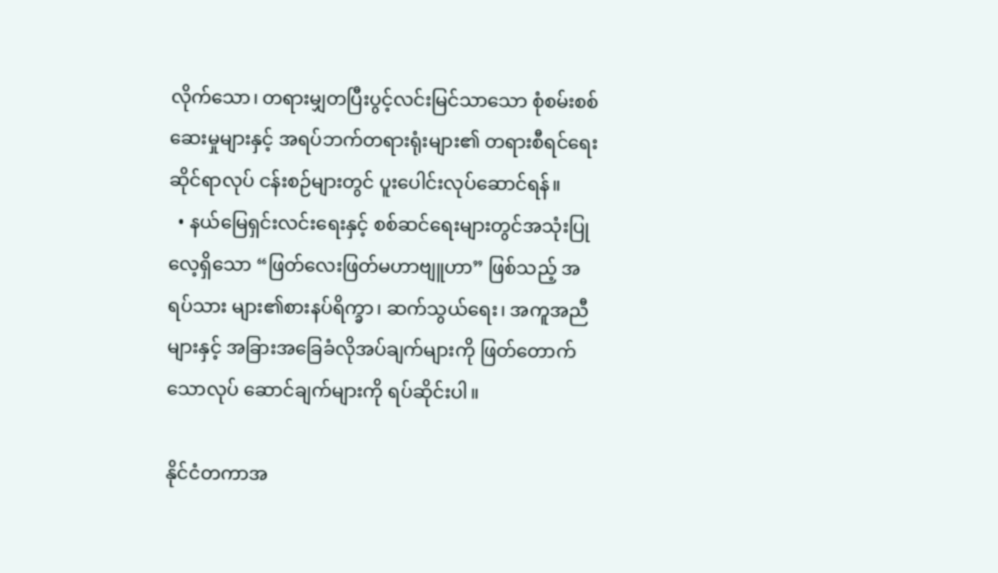လိုက်သော၊ တရားမျှတပြီးပွင့်လင်းမြင်သာသော စုံစမ်းစစ်ဆေးမှုများနှင့် အရပ်ဘက်တရားရုံးများ၏ တရားစီရင်ရေးဆိုင်ရာလုပ် ငန်းစဉ်များတွင် ပူးပေါင်းလုပ်ဆောင်ရန်။
  • နယ်မြေရှင်းလင်းရေးနှင့် စစ်ဆင်ရေးများတွင်အသုံးပြုလေ့ရှိသော “ဖြတ်လေးဖြတ်မဟာဗျူဟာ” ဖြစ်သည့် အရပ်သား များ၏စားနပ်ရိက္ခာ၊ ဆက်သွယ်ရေး၊ အကူအညီများနှင့် အခြားအခြေခံလိုအပ်ချက်များကို ဖြတ်တောက်သောလုပ် ဆောင်ချက်များကို ရပ်ဆိုင်းပါ။

နိုင်ငံတကာအ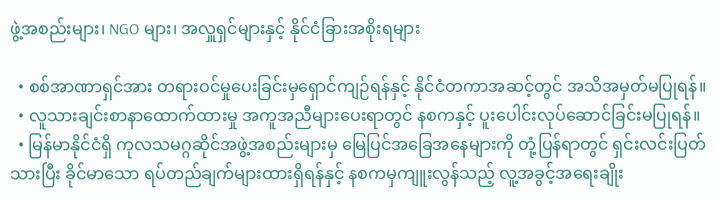ဖွဲ့အစည်းများ၊ NGO များ၊ အလှူရှင်များနှင့် နိုင်ငံခြားအစိုးရများ

  • စစ်အာဏာရှင်အား တရားဝင်မှုပေးခြင်းမှရှောင်ကျဉ်ရန်နှင့် နိုင်ငံတကာအဆင့်တွင် အသိအမှတ်မပြုရန်။
  • လူသားချင်းစာနာထောက်ထားမှု အကူအညီများပေးရာတွင် နစကနှင့် ပူးပေါင်းလုပ်ဆောင်ခြင်းမပြုရန်။
  • မြန်မာနိုင်ငံရှိ ကုလသမဂ္ဂဆိုင်အဖွဲ့အစည်းများမှ မြေပြင်အခြေအနေများကို တုံ့ပြန်ရာတွင် ရှင်းလင်းပြတ်သားပြီး ခိုင်မာသော ရပ်တည်ချက်များထားရှိရန်နှင့် နစကမှကျူးလွန်သည့် လူ့အခွင့်အရေးချိုး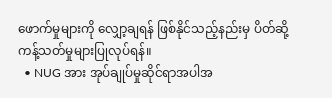ဖောက်မှုများကို လျှော့ချရန် ဖြစ်နိုင်သည့်နည်းမှ ပိတ်ဆို့ကန့်သတ်မှုများပြုလုပ်ရန်။
  • NUG အား အုပ်ချုပ်မှုဆိုင်ရာအပါအ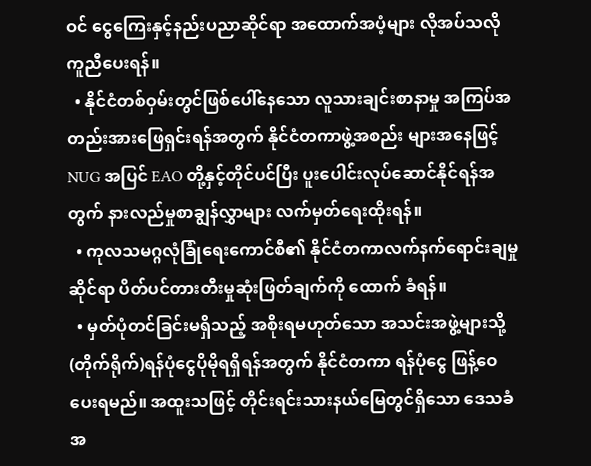ဝင် ငွေကြေးနှင့်နည်းပညာဆိုင်ရာ အထောက်အပံ့များ လိုအပ်သလိုကူညီပေးရန်။
  • နိုင်ငံတစ်ဝှမ်းတွင်ဖြစ်ပေါ်နေသော လူသားချင်းစာနာမှု အကြပ်အတည်းအားဖြေရှင်းရန်အတွက် နိုင်ငံတကာဖွဲ့အစည်း များအနေဖြင့် NUG အပြင် EAO တို့နှင့်တိုင်ပင်ပြီး ပူးပေါင်းလုပ်ဆောင်နိုင်ရန်အတွက် နားလည်မှုစာချွန်လွှာများ လက်မှတ်ရေးထိုးရန်။
  • ကုလသမဂ္ဂလုံခြုံရေးကောင်စီ၏ နိုင်ငံတကာလက်နက်ရောင်းချမှုဆိုင်ရာ ပိတ်ပင်တားတီးမှုဆုံးဖြတ်ချက်ကို ထောက် ခံရန်။
  • မှတ်ပုံတင်ခြင်းမရှိသည့် အစိုးရမဟုတ်သော အသင်းအဖွဲ့များသို့ (တိုက်ရိုက်)ရန်ပုံငွေပိုမိုရရှိရန်အတွက် နိုင်ငံတကာ ရန်ပုံငွေ ဖြန့်ဝေပေးရမည်။ အထူးသဖြင့် တိုင်းရင်းသားနယ်မြေတွင်ရှိသော ဒေသခံအ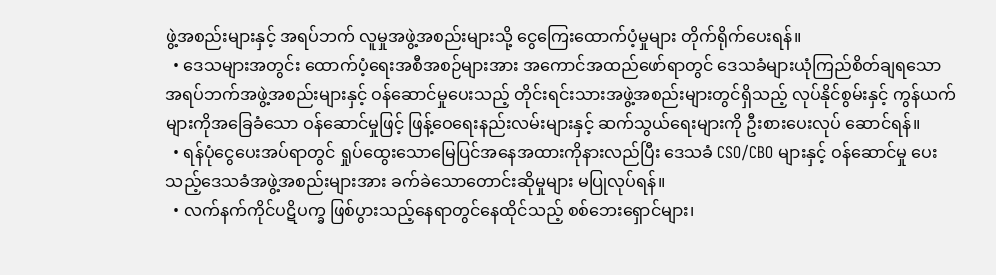ဖွဲ့အစည်းများနှင့် အရပ်ဘက် လူမှုအဖွဲ့အစည်းများသို့ ငွေကြေးထောက်ပံ့မှုများ တိုက်ရိုက်ပေးရန်။
  • ဒေသများအတွင်း ထောက်ပံ့ရေးအစီအစဉ်များအား အကောင်အထည်ဖော်ရာတွင် ဒေသခံများယုံကြည်စိတ်ချရသော အရပ်ဘက်အဖွဲ့အစည်းများနှင့် ဝန်ဆောင်မှုပေးသည့် တိုင်းရင်းသားအဖွဲ့အစည်းများတွင်ရှိသည့် လုပ်နိုင်စွမ်းနှင့် ကွန်ယက်များကိုအခြေခံသော ဝန်ဆောင်မှုဖြင့် ဖြန့်ဝေရေးနည်းလမ်းများနှင့် ဆက်သွယ်ရေးများကို ဦးစားပေးလုပ် ဆောင်ရန်။
  • ရန်ပုံငွေပေးအပ်ရာတွင် ရှုပ်ထွေးသောမြေပြင်အနေအထားကိုနားလည်ပြီး ဒေသခံ CSO/CBO များနှင့် ဝန်ဆောင်မှု ပေးသည့်ဒေသခံအဖွဲ့အစည်းများအား ခက်ခဲသောတောင်းဆိုမှုများ မပြုလုပ်ရန်။
  • လက်နက်ကိုင်ပဋိပက္ခ ဖြစ်ပွားသည့်နေရာတွင်နေထိုင်သည့် စစ်ဘေးရှောင်များ၊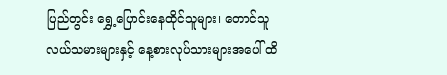ပြည်တွင်း ရွှေ့ပြောင်းနေထိုင်သူများ၊ တောင်သူလယ်သမားများနှင့် နေ့စားလုပ်သားများအပေါ် ထိ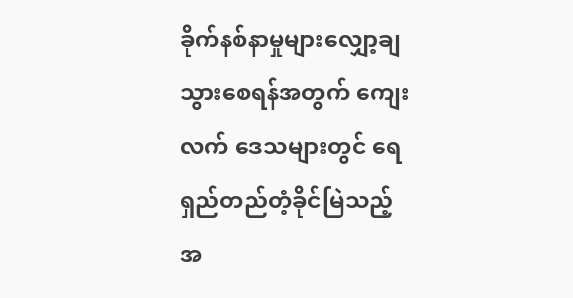ခိုက်နစ်နာမှုများလျှော့ချသွားစေရန်အတွက် ကျေးလက် ဒေသများတွင် ရေရှည်တည်တံ့ခိုင်မြဲသည့် အ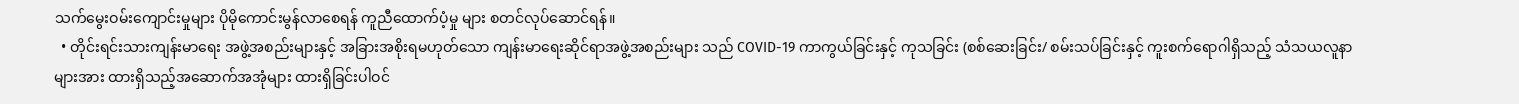သက်မွေးဝမ်းကျောင်းမှုများ ပိုမိုကောင်းမွန်လာစေရန် ကူညီထောက်ပံ့မှု များ စတင်လုပ်ဆောင်ရန်။
  • တိုင်းရင်းသားကျန်းမာရေး အဖွဲ့အစည်းများနှင့် အခြားအစိုးရမဟုတ်သော ကျန်းမာရေးဆိုင်ရာအဖွဲ့အစည်းများ သည် COVID-19 ကာကွယ်ခြင်းနှင့် ကုသခြင်း (စစ်ဆေးခြင်း/ စမ်းသပ်ခြင်းနှင့် ကူးစက်ရောဂါရှိသည့် သံသယလူနာ များအား ထားရှိသည့်အဆောက်အအုံများ ထားရှိခြင်းပါဝင်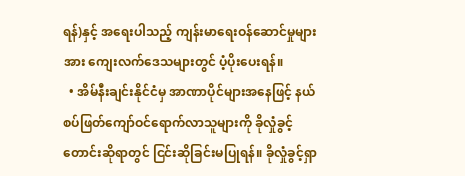ရန်)နှင့် အရေးပါသည့် ကျန်းမာရေးဝန်ဆောင်မှုများအား ကျေးလက်ဒေသများတွင် ပံ့ပိုးပေးရန်။
  • အိမ်နီးချင်းနိုင်ငံမှ အာဏာပိုင်များအနေဖြင့် နယ်စပ်ဖြတ်ကျော်ဝင်ရောက်လာသူများကို ခိုလှုံခွင့်တောင်းဆိုရာတွင် ငြင်းဆိုခြင်းမပြုရန်။ ခိုလှုံခွင့်ရှာ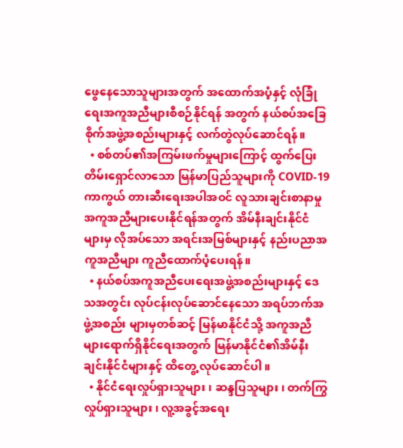ဖွေနေသောသူများအတွက် အထောက်အပံ့နှင့် လုံခြုံရေးအကူအညီများစီစဉ်နိုင်ရန် အတွက် နယ်စပ်အခြေစိုက်အဖွဲ့အစည်းများနှင့် လက်တွဲလုပ်ဆောင်ရန်။
  • စစ်တပ်၏အကြမ်းဖက်မှုများကြောင့် ထွက်ပြေးတိမ်းရှောင်လာသော မြန်မာပြည်သူများကို COVID-19 ကာကွယ် တားဆီးရေးအပါအဝင် လူသားချင်းစာနာမှု အကူအညီများပေးနိုင်ရန်အတွက် အိမ်နီးချင်းနိုင်ငံများမှ လိုအပ်သော အရင်းအမြစ်များနှင့် နည်းပညာအကူအညီများ ကူညီထောက်ပံ့ပေးရန်။
  • နယ်စပ်အကူအညီပေးရေးအဖွဲ့အစည်းများနှင့် ဒေသအတွင်း လုပ်ငန်းလုပ်ဆောင်နေသော အရပ်ဘက်အဖွဲ့အစည်း များမှတစ်ဆင့် မြန်မာနိုင်ငံသို့ အကူအညီများရောက်ရှိနိုင်ရေးအတွက် မြန်မာနိုင်ငံ၏အိမ်နီးချင်းနိုင်ငံများနှင့် ထိတွေ့ လုပ်ဆောင်ပါ။
  • နိုင်ငံရေးလှုပ်ရှားသူများ၊ ဆန္ဒပြသူများ၊ တက်ကြွလှုပ်ရှားသူများ၊ လူ့အခွင့်အရေး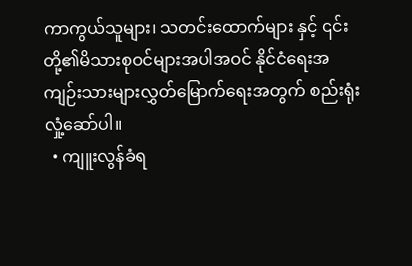ကာကွယ်သူများ၊ သတင်းထောက်များ နှင့် ၎င်းတို့၏မိသားစုဝင်များအပါအဝင် နိုင်ငံရေးအကျဉ်းသားများလွှတ်မြောက်ရေးအတွက် စည်းရုံးလှုံ့ဆော်ပါ။
  • ကျူးလွန်ခံရ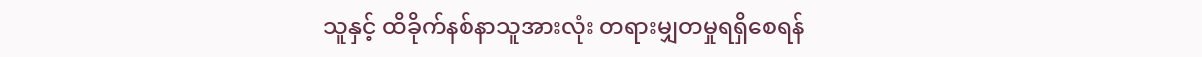သူနှင့် ထိခိုက်နစ်နာသူအားလုံး တရားမျှတမှုရရှိစေရန်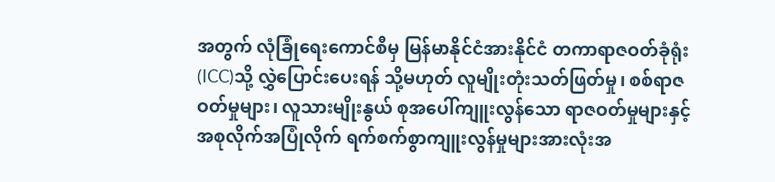အတွက် လုံခြုံရေးကောင်စီမှ မြန်မာနိုင်ငံအားနိုင်ငံ တကာရာဇဝတ်ခုံရုံး (ICC)သို့ လွှဲပြောင်းပေးရန် သို့မဟုတ် လူမျိုးတုံးသတ်ဖြတ်မှု၊ စစ်ရာဇဝတ်မှုများ၊ လူသားမျိုးနွယ် စုအပေါ်ကျူးလွန်သော ရာဇဝတ်မှုများနှင့် အစုလိုက်အပြုံလိုက် ရက်စက်စွာကျူးလွန်မှုများအားလုံးအ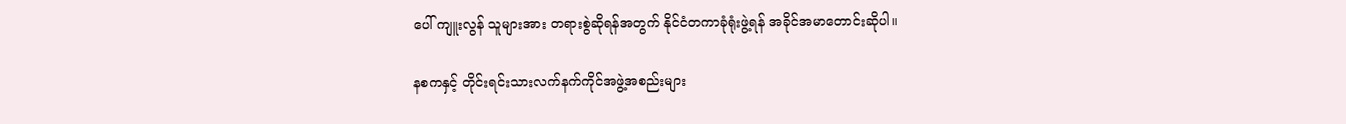ပေါ် ကျူးလွန် သူများအား တရားစွဲဆိုရန်အတွက် နိုင်ငံတကာခုံရုံးဖွဲ့ရန် အခိုင်အမာတောင်းဆိုပါ။

နစကနှင့် တိုင်းရင်းသားလက်နက်ကိုင်အဖွဲ့အစည်းများ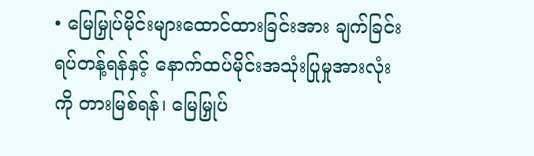• မြေမြှုပ်မိုင်းများထောင်ထားခြင်းအား ချက်ခြင်းရပ်တန့်ရန်နှင့် နောက်ထပ်မိုင်းအသုံးပြုမှုအားလုံးကို တားမြစ်ရန်၊ မြေမြှုပ်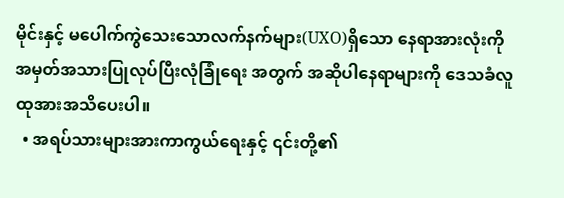မိုင်းနှင့် မပေါက်ကွဲသေးသောလက်နက်များ(UXO)ရှိသော နေရာအားလုံးကို အမှတ်အသားပြုလုပ်ပြီးလုံခြုံရေး အတွက် အဆိုပါနေရာများကို ဒေသခံလူထုအားအသိပေးပါ။
  • အရပ်သားများအားကာကွယ်ရေးနှင့် ၎င်းတို့၏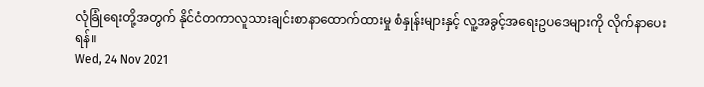လုံခြုံရေးတို့အတွက် နိုင်ငံတကာလူသားချင်းစာနာထောက်ထားမှု စံနှုန်းများနှင့် လူ့အခွင့်အရေးဥပဒေများကို လိုက်နာပေးရန်။
Wed, 24 Nov 2021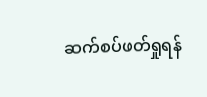ဆက်စပ်ဖတ်ရှုရန်